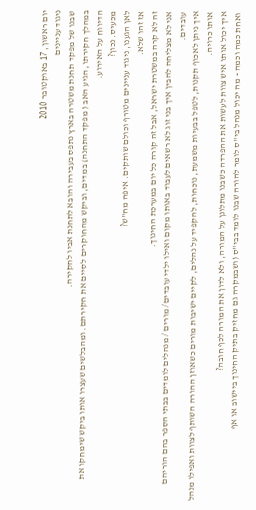יום ראשון, 17 באוקטובר 2010
ניגוד עניינים
שבנו של מפקד תחנת משטרה בארץ נתפס בעבירה והובא לתחנת אביו לחקירה.
במהלך חקירתו, הגיע האב ( מפקד התחנה) במדים, וביקש מהחוקרים לסיים את חקירתם. ומהבלשים שעצרו אותו ביקש שימחקו את הדיווח על האירוע.
מכעיס. נכון?
לאן הגענו, ניגוד עניינים מטורף וכולם שותקים. איפה מח"ש?
אז זהו שלא.
זה לא קרה במשטרת ישראל, אבל זה קורה כל יום במערכת החינוך.
אני לא מצליחה להבין איך בני זוג לא רשאים לעבוד באותו מקום ואילו ילדי עובדים/ מורים / מנהלים לומדים בבתי הספר בהם הוריהם עובדים.
איך ניתן לאכוף תקנות, לטפל בבעיות משמעת, נוכחות, להקפיד על נהלים, לקיים ישיבות מורים כשאוזן ההורה השותף לצוות ואפילו מנהל אותו כרויה.
איך יכול אותו איש צוות לעשות את ההפרדה כשבנו מתלונן על המורה, ולא לדון את המורה לכף חובה?
ואחת כמה וכמה - מה יכול מנהל בי"ס לומר להורה שבנו לומד בבי"ס (ושבמקרה גם מחזיק בתיק החינוך ביישוב או אף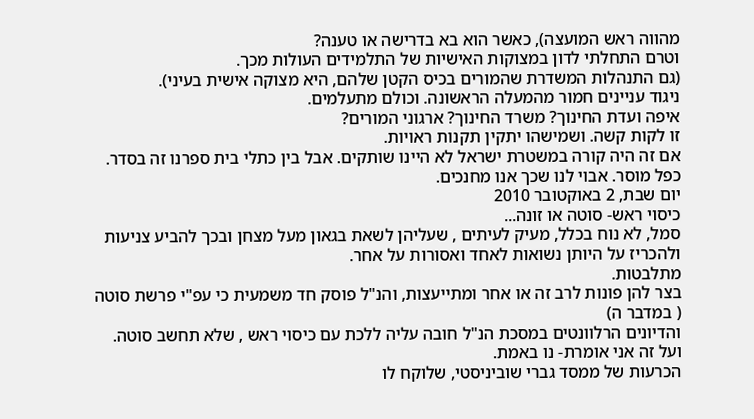מהווה ראש המועצה), כאשר הוא בא בדרישה או טענה?
וטרם התחלתי לדון במצוקות האישיות של התלמידים העולות מכך.
(גם התנהלות המשדרת שהמורים בכיס הקטן שלהם, היא מצוקה אישית בעיני).
ניגוד עניינים חמור מהמעלה הראשונה. וכולם מתעלמים.
איפה ועדת החינוך? משרד החינוך? ארגוני המורים?
זו לקות קשה. ושמישהו יתקין תקנות ראויות.
אם זה היה קורה במשטרת ישראל לא היינו שותקים. אבל בין כתלי בית ספרנו זה בסדר.
כפל מוסר. אבוי לנו שכך אנו מחנכים.
יום שבת, 2 באוקטובר 2010
כיסוי ראש- סוטה או זונה...
סמל, לא נוח בכלל, מעיק לעיתים , שעליהן לשאת בגאון מעל מצחן ובכך להביע צניעות ולהכריז על היותן נשואות לאחד ואסורות על אחר.
מתלבטות.
בצר להן פונות לרב זה או אחר ומתייעצות, והנ"ל פוסק חד משמעית כי עפ"י פרשת סוטה ( במדבר ה)
והדיונים הרלוונטים במסכת הנ"ל חובה עליה ללכת עם כיסוי ראש , שלא תחשב סוטה.
ועל זה אני אומרת- נו באמת.
הכרעות של ממסד גברי שוביניסטי, שלוקח לו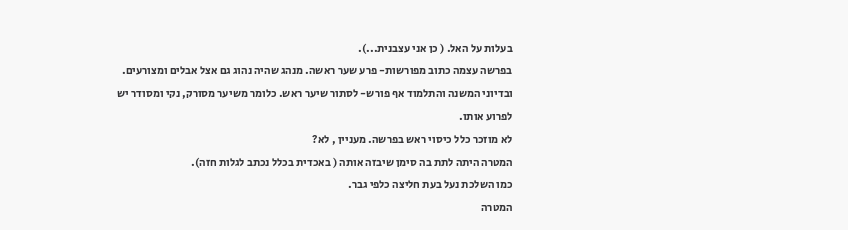בעלות על האל. ( כן אני עצבנית...).
בפרשה עצמה כתוב מפורשות- פרע שער ראשה. מנהג שהיה נהוג גם אצל אבלים ומצורעים.
ובדיוני המשנה והתלמוד אף פורש- לסתור שיער ראש. כלומר משיער מסורק, נקי ומסודר יש לפרוע אותו.
לא מוזכר כלל כיסוי ראש בפרשה. מעניין , לא?
המטרה היתה לתת בה סימן שיבזה אותה ( באכדית בכלל נכתב לגלות חזה).
כמו השלכת נעל בעת חליצה כלפי גבר.
המטרה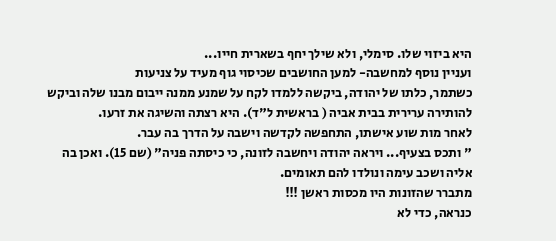היא ביזוי שלו. סימלי, ולא שילך יחף בשארית חייו...
ועניין נוסף למחשבה- למען החושבים שכיסוי גוף מעיד על צניעות
כשתמר, כלתו של יהודה, ביקשה ללמדו לקח על שמנע ממנה ייבום מבנו שלה וביקש להותירה ערירית בבית אביה ( בראשית ל"ד). היא רצתה והשיגה את זרעו.
לאחר מות שוע אישתו, התחפשה לקדשה וישבה על הדרך בה עבר.
" ותכס בצעיף... ויראה יהודה ויחשבה לזונה, כי כיסתה פניה" (שם 15). ואכן בה אליה ושכב עימה ונולדו להם תאומים.
מתברר שהזונות היו מכסות ראשן !!!
כנראה, כדי לא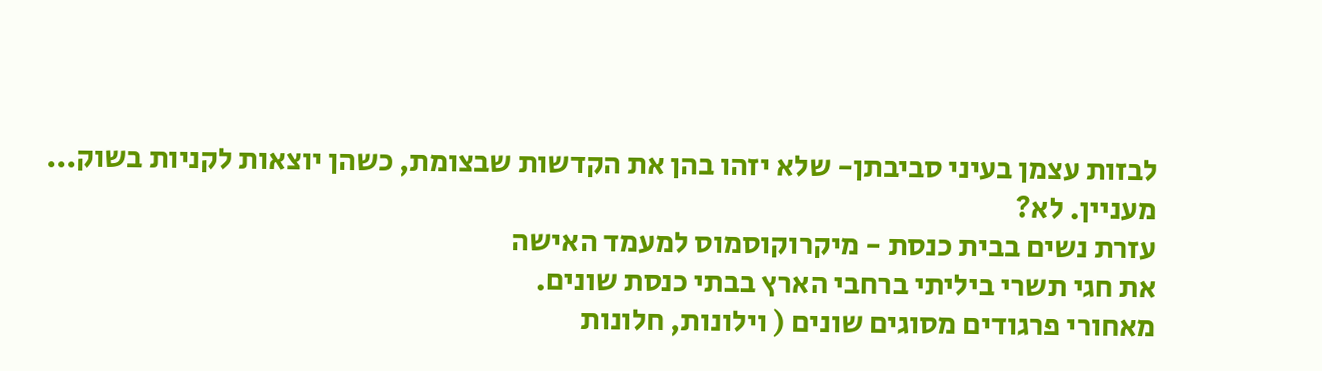לבזות עצמן בעיני סביבתן- שלא יזהו בהן את הקדשות שבצומת, כשהן יוצאות לקניות בשוק...
מעניין. לא?
עזרת נשים בבית כנסת - מיקרוקוסמוס למעמד האישה
את חגי תשרי ביליתי ברחבי הארץ בבתי כנסת שונים.
מאחורי פרגודים מסוגים שונים ( וילונות, חלונות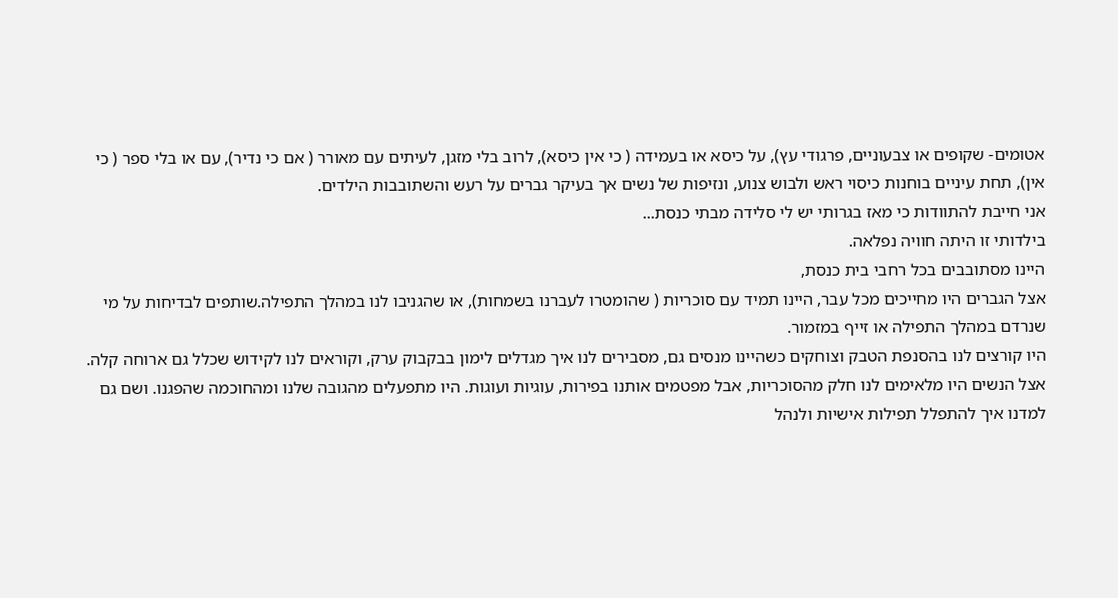אטומים- שקופים או צבעוניים, פרגודי עץ), על כיסא או בעמידה ( כי אין כיסא), לרוב בלי מזגן, לעיתים עם מאורר ( אם כי נדיר), עם או בלי ספר ( כי אין), תחת עיניים בוחנות כיסוי ראש ולבוש צנוע, ונזיפות של נשים אך בעיקר גברים על רעש והשתובבות הילדים.
אני חייבת להתוודות כי מאז בגרותי יש לי סלידה מבתי כנסת...
בילדותי זו היתה חוויה נפלאה.
היינו מסתובבים בכל רחבי בית כנסת,
אצל הגברים היו מחייכים מכל עבר, היינו תמיד עם סוכריות ( שהומטרו לעברנו בשמחות), או שהגניבו לנו במהלך התפילה.שותפים לבדיחות על מי שנרדם במהלך התפילה או זייף במזמור.
היו קורצים לנו בהסנפת הטבק וצוחקים כשהיינו מנסים גם, מסבירים לנו איך מגדלים לימון בבקבוק ערק, וקוראים לנו לקידוש שכלל גם ארוחה קלה.
אצל הנשים היו מלאימים לנו חלק מהסוכריות, אבל מפטמים אותנו בפירות, עוגיות ועוגות. היו מתפעלים מהגובה שלנו ומהחוכמה שהפגנו. ושם גם למדנו איך להתפלל תפילות אישיות ולנהל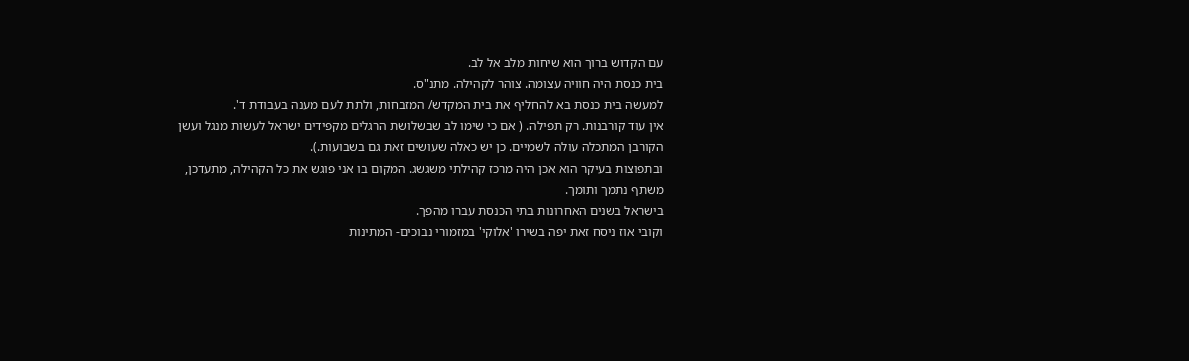עם הקדוש ברוך הוא שיחות מלב אל לב.
בית כנסת היה חוויה עצומה. צוהר לקהילה. מתנ"ס.
למעשה בית כנסת בא להחליף את בית המקדש/ המזבחות, ולתת לעם מענה בעבודת ד'.
אין עוד קורבנות. רק תפילה. ( אם כי שימו לב שבשלושת הרגלים מקפידים ישראל לעשות מנגל ועשן הקורבן המתכלה עולה לשמיים. כן יש כאלה שעושים זאת גם בשבועות.).
ובתפוצות בעיקר הוא אכן היה מרכז קהילתי משגשג. המקום בו אני פוגש את כל הקהילה, מתעדכן, משתף נתמך ותומך.
בישראל בשנים האחרונות בתי הכנסת עברו מהפך.
וקובי אוז ניסח זאת יפה בשירו 'אלוקי' במזמורי נבוכים- המתינות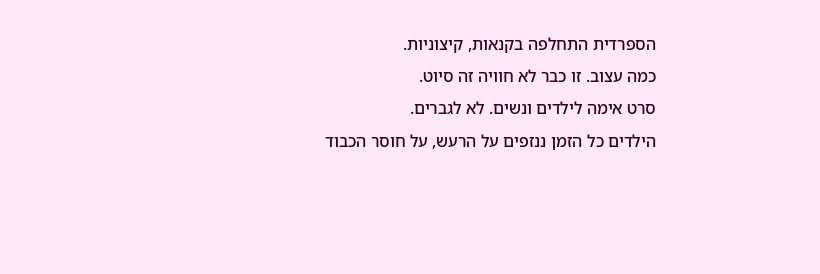הספרדית התחלפה בקנאות, קיצוניות.
כמה עצוב. זו כבר לא חוויה זה סיוט.
סרט אימה לילדים ונשים. לא לגברים.
הילדים כל הזמן ננזפים על הרעש, על חוסר הכבוד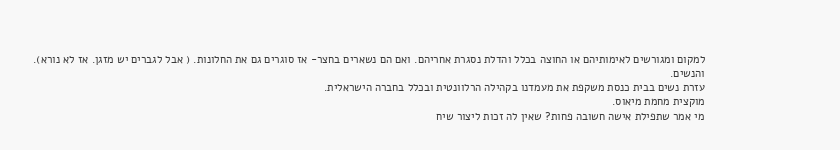למקום ומגורשים לאימותיהם או החוצה בכלל והדלת נסגרת אחריהם. ואם הם נשארים בחצר- אז סוגרים גם את החלונות. ( אבל לגברים יש מזגן. אז לא נורא).
והנשים.
עזרת נשים בבית כנסת משקפת את מעמדנו בקהילה הרלוונטית ובכלל בחברה הישראלית.
מוקצית מחמת מיאוס.
מי אמר שתפילת אישה חשובה פחות? שאין לה זכות ליצור שיח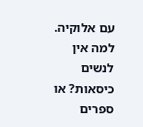עם אלוקיה.
למה אין לנשים כיסאות? או ספרים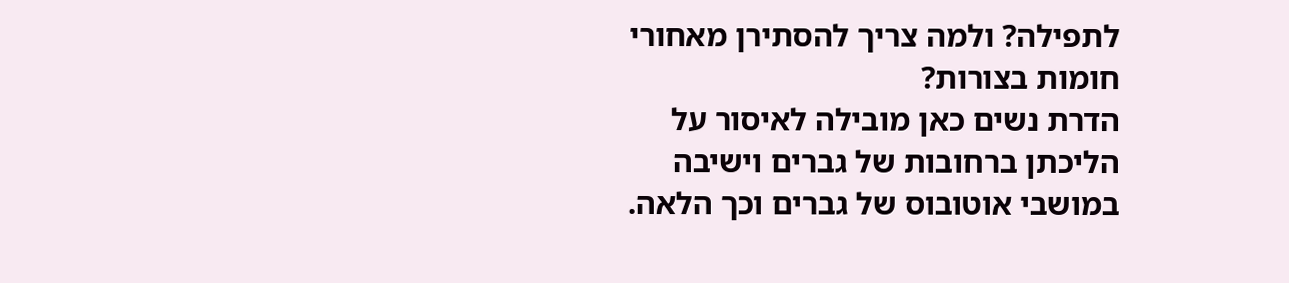לתפילה? ולמה צריך להסתירן מאחורי חומות בצורות?
הדרת נשים כאן מובילה לאיסור על הליכתן ברחובות של גברים וישיבה במושבי אוטובוס של גברים וכך הלאה.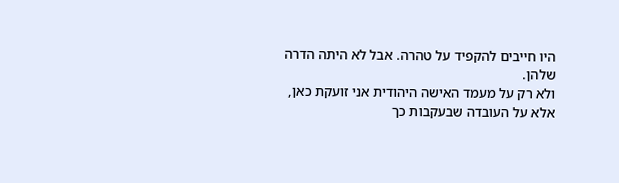היו חייבים להקפיד על טהרה. אבל לא היתה הדרה שלהן.
ולא רק על מעמד האישה היהודית אני זועקת כאן, אלא על העובדה שבעקבות כך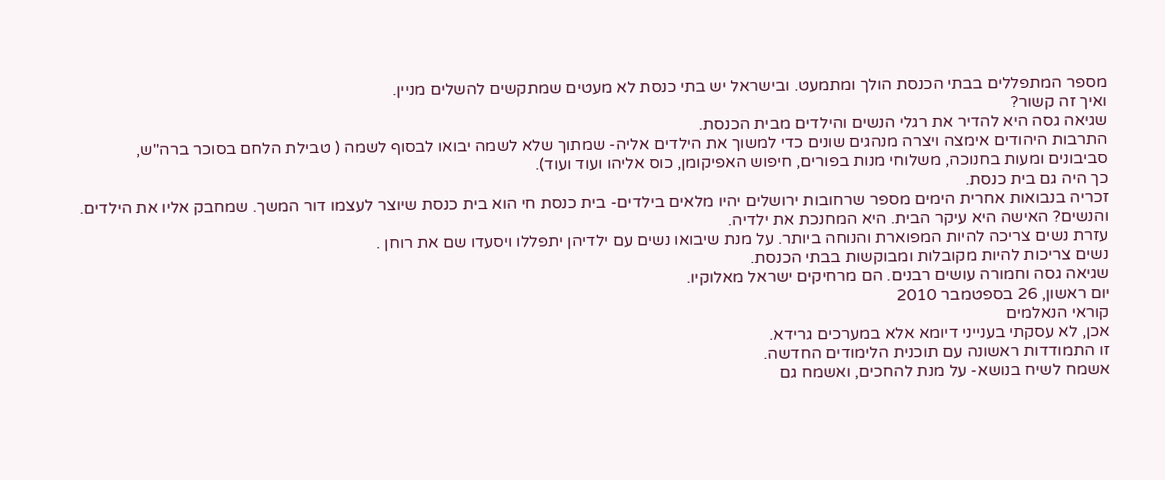מספר המתפללים בבתי הכנסת הולך ומתמעט. ובישראל יש בתי כנסת לא מעטים שמתקשים להשלים מניין.
ואיך זה קשור?
שגיאה גסה היא להדיר את רגלי הנשים והילדים מבית הכנסת.
התרבות היהודים אימצה ויצרה מנהגים שונים כדי למשוך את הילדים אליה- שמתוך שלא לשמה יבואו לבסוף לשמה ( טבילת הלחם בסוכר ברה"ש, סביבונים ומעות בחנוכה, משלוחי מנות בפורים, חיפוש האפיקומן, כוס אליהו ועוד ועוד).
כך היה גם בית כנסת.
זכריה בנבואות אחרית הימים מספר שרחובות ירושלים יהיו מלאים בילדים- בית כנסת חי הוא בית כנסת שיוצר לעצמו דור המשך. שמחבק אליו את הילדים.
והנשים? האישה היא עיקר הבית. היא המחנכת את ילדיה.
עזרת נשים צריכה להיות המפוארת והנוחה ביותר. על מנת שיבואו נשים עם ילדיהן יתפללו ויסעדו שם את רוחן .
נשים צריכות להיות מקובלות ומבוקשות בבתי הכנסת.
שגיאה גסה וחמורה עושים רבנים. הם מרחיקים ישראל מאלוקיו.
יום ראשון, 26 בספטמבר 2010
קוראי הנאלמים
אכן, לא עסקתי בענייני דיומא אלא במערכים גרידא.
זו התמודדות ראשונה עם תוכנית הלימודים החדשה.
אשמח לשיח בנושא- על מנת להחכים, ואשמח גם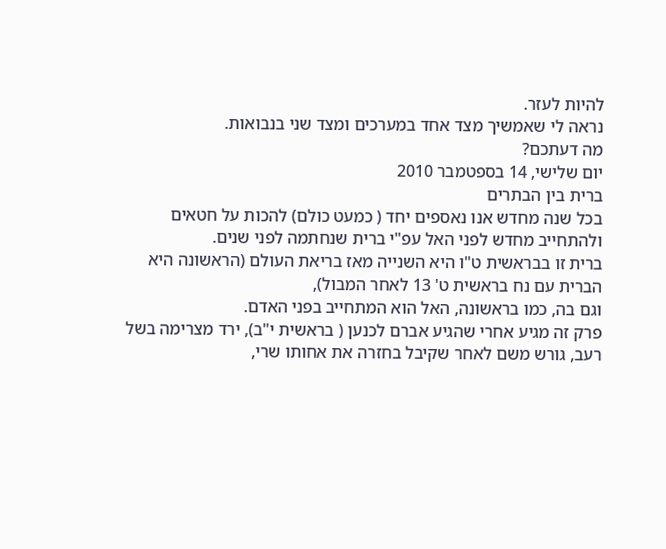להיות לעזר.
נראה לי שאמשיך מצד אחד במערכים ומצד שני בנבואות.
מה דעתכם?
יום שלישי, 14 בספטמבר 2010
ברית בין הבתרים
בכל שנה מחדש אנו נאספים יחד ( כמעט כולם) להכות על חטאים ולהתחייב מחדש לפני האל עפ"י ברית שנחתמה לפני שנים.
ברית זו בבראשית ט"ו היא השנייה מאז בריאת העולם (הראשונה היא הברית עם נח בראשית ט' 13 לאחר המבול),
וגם בה, כמו בראשונה, האל הוא המתחייב בפני האדם.
פרק זה מגיע אחרי שהגיע אברם לכנען ( בראשית י"ב), ירד מצרימה בשל רעב, גורש משם לאחר שקיבל בחזרה את אחותו שרי,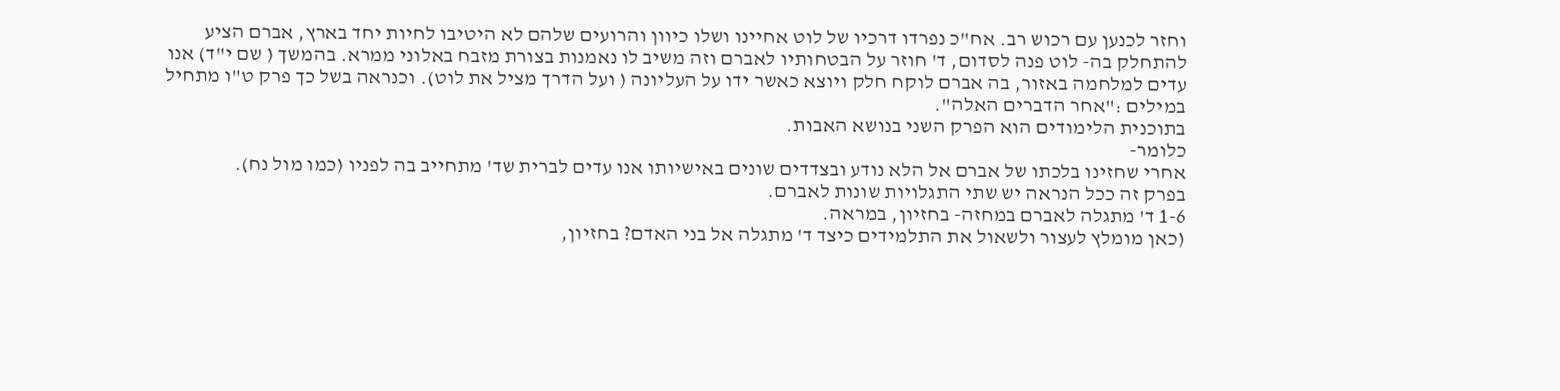וחזר לכנען עם רכוש רב. אח"כ נפרדו דרכיו של לוט אחיינו ושלו כיוון והרועים שלהם לא היטיבו לחיות יחד בארץ, אברם הציע להתחלק בה- לוט פנה לסדום, ד' חוזר על הבטחותיו לאברם וזה משיב לו נאמנות בצורת מזבח באלוני ממרא. בהמשך ( שם י"ד) אנו עדים למלחמה באזור, בה אברם לוקח חלק ויוצא כאשר ידו על העליונה ( ועל הדרך מציל את לוט). וכנראה בשל כך פרק ט"ו מתחיל במילים :"אחר הדברים האלה".
בתוכנית הלימודים הוא הפרק השני בנושא האבות.
כלומר-
אחרי שחזינו בלכתו של אברם אל הלא נודע ובצדדים שונים באישיותו אנו עדים לברית שד' מתחייב בה לפניו (כמו מול נח).
בפרק זה ככל הנראה יש שתי התגלויות שונות לאברם.
1-6 ד' מתגלה לאברם במחזה- בחזיון, במראה.
(כאן מומלץ לעצור ולשאול את התלמידים כיצד ד' מתגלה אל בני האדם? בחזיון,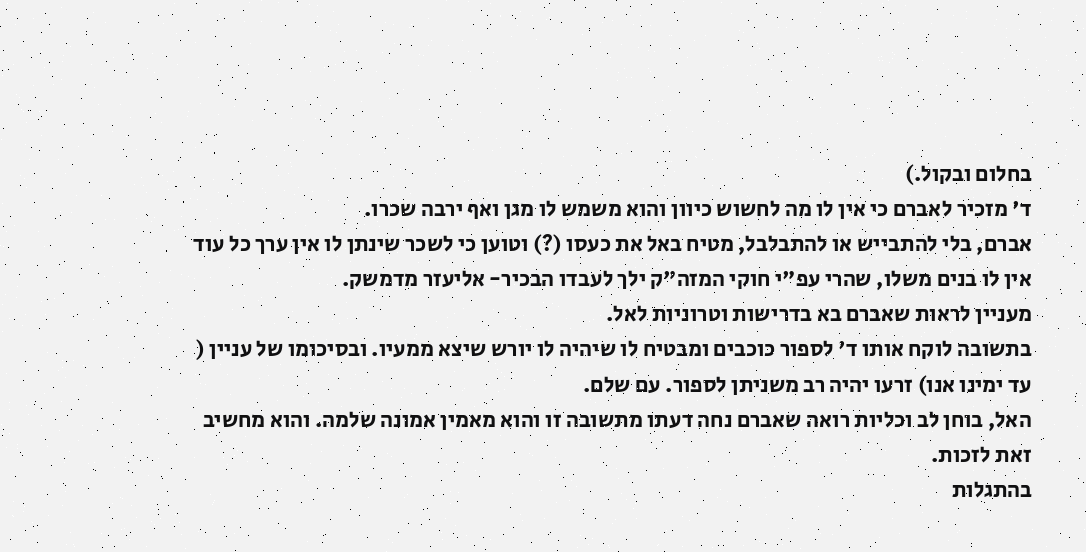בחלום ובקול.)
ד' מזכיר לאברם כי אין לו מה לחשוש כיוון והוא משמש לו מגן ואף ירבה שכרו.
אברם, בלי להתבייש או להתבלבל, מטיח באל את כעסו (?) וטוען כי לשכר שינתן לו אין ערך כל עוד אין לו בנים משלו, שהרי עפ"י חוקי המזה"ק ילך לעבדו הבכיר- אליעזר מדמשק.
מעניין לראות שאברם בא בדרישות וטרוניות לאל.
בתשובה לוקח אותו ד' לספור כוכבים ומבטיח לו שיהיה לו יורש שיצא ממעיו. ובסיכומו של עניין ( עד ימינו אנו) זרעו יהיה רב משניתן לספור. עם שלם.
האל, בוחן לב וכליות רואה שאברם נחה דעתו מתשובה זו והוא מאמין אמונה שלמה. והוא מחשיב זאת לזכות.
בהתגלות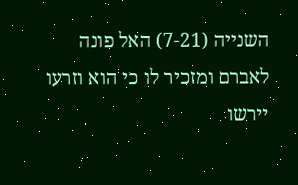השנייה (7-21) האל פונה לאברם ומזכיר לו כי הוא וזרעו יירשו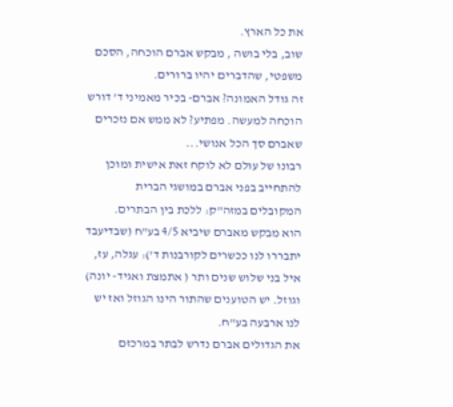את כל הארץ.
שוב, בלי בושה , מבקש אברם הוכחה, הסכם משפטי, שהדברים יהיו ברורים.
זה גודל האמונה? אברם- בכיר מאמיני ד' דורש הוכחה למעשה. מפתיע? לא ממש אם נזכרים שאברם סך הכל אנושי...
רבונו של עולם לא לוקח זאת אישית ומוכן להתחייב בפני אברם במושגי הברית המקובלים במזה"ק: ללכת בין הבתרים.
הוא מבקש מאברם שיביא 4/5 בע"ח (שבדיעבד יתבררו לנו ככשרים לקורבנות ד'): עגלה, עז, איל בני שלוש שנים ותר ( אתמצת ואגיד- יונה) וגוזל. יש הטוענים שהתור הינו הגוזל ואז יש לנו ארבעה בע"ח.
את הגדולים אברם נדרש לבתר במרכזם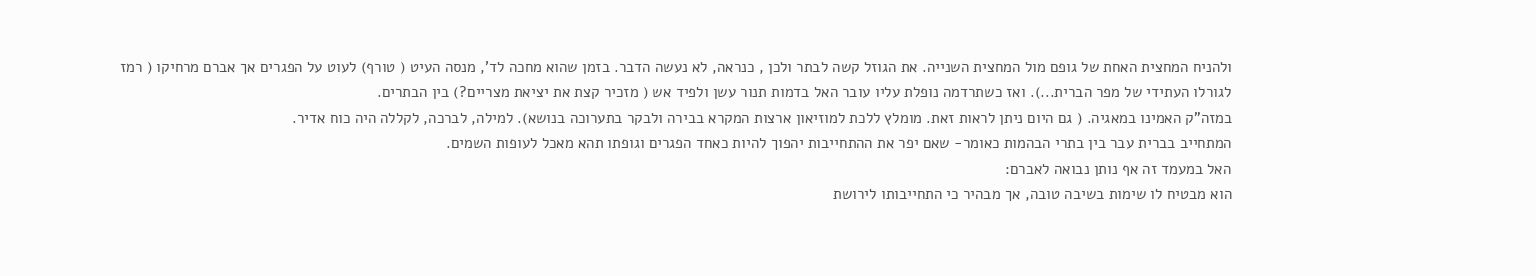ולהניח המחצית האחת של גופם מול המחצית השנייה. את הגוזל קשה לבתר ולכן , כנראה, לא נעשה הדבר. בזמן שהוא מחכה לד', מנסה העיט ( טורף) לעוט על הפגרים אך אברם מרחיקו ( רמז לגורלו העתידי של מפר הברית...). ואז כשתרדמה נופלת עליו עובר האל בדמות תנור עשן ולפיד אש ( מזכיר קצת את יציאת מצריים?) בין הבתרים.
במזה"ק האמינו במאגיה. ( גם היום ניתן לראות זאת. מומלץ ללכת למוזיאון ארצות המקרא בבירה ולבקר בתערוכה בנושא). למילה, לברכה, לקללה היה כוח אדיר.
המתחייב בברית עבר בין בתרי הבהמות כאומר- שאם יפר את ההתחייבות יהפוך להיות כאחד הפגרים וגופתו תהא מאכל לעופות השמים.
האל במעמד זה אף נותן נבואה לאברם:
הוא מבטיח לו שימות בשיבה טובה, אך מבהיר כי התחייבותו לירושת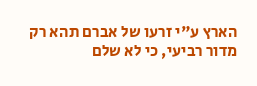הארץ ע"י זרעו של אברם תהא רק מדור רביעי, כי לא שלם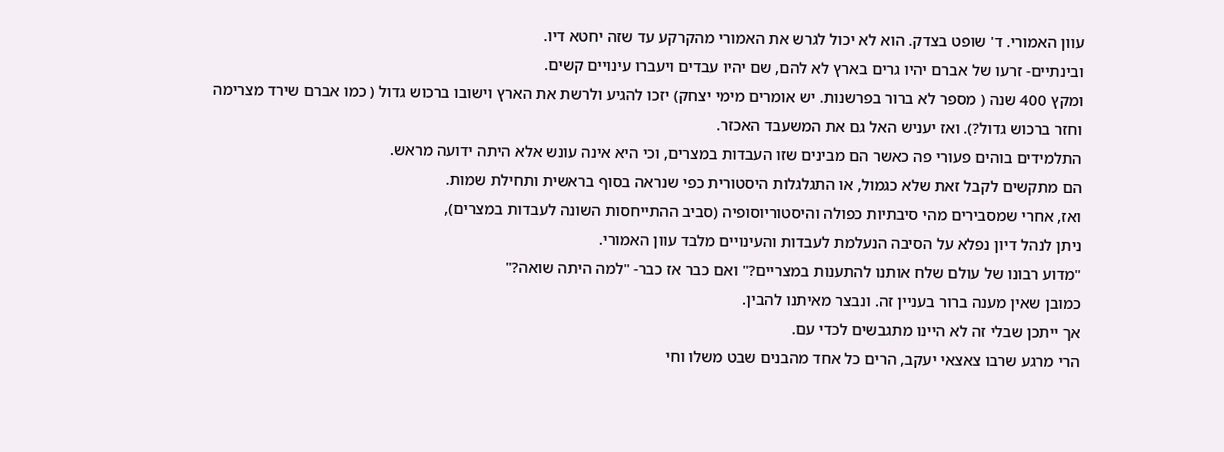עוון האמורי. ד' שופט בצדק. הוא לא יכול לגרש את האמורי מהקרקע עד שזה יחטא דיו.
ובינתיים- זרעו של אברם יהיו גרים בארץ לא להם, שם יהיו עבדים ויעברו עינויים קשים.
ומקץ 400 שנה ( מספר לא ברור בפרשנות. יש אומרים מימי יצחק) יזכו להגיע ולרשת את הארץ וישובו ברכוש גדול ( כמו אברם שירד מצרימה וחזר ברכוש גדול?). ואז יעניש האל גם את המשעבד האכזר.
התלמידים בוהים פעורי פה כאשר הם מבינים שזו העבדות במצרים, וכי היא אינה עונש אלא היתה ידועה מראש.
הם מתקשים לקבל זאת שלא כגמול, או התגלגלות היסטורית כפי שנראה בסוף בראשית ותחילת שמות.
ואז, אחרי שמסבירים מהי סיבתיות כפולה והיסטוריוסופיה (סביב ההתייחסות השונה לעבדות במצרים),
ניתן לנהל דיון נפלא על הסיבה הנעלמת לעבדות והעינויים מלבד עוון האמורי.
"מדוע רבונו של עולם שלח אותנו להתענות במצריים?" ואם כבר אז כבר- "למה היתה שואה?"
כמובן שאין מענה ברור בעניין זה. ונבצר מאיתנו להבין.
אך ייתכן שבלי זה לא היינו מתגבשים לכדי עם.
הרי מרגע שרבו צאצאי יעקב, הרים כל אחד מהבנים שבט משלו וחי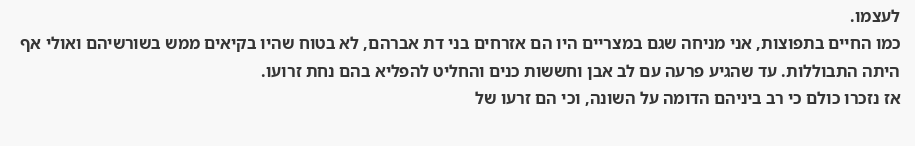לעצמו.
כמו החיים בתפוצות, אני מניחה שגם במצריים היו הם אזרחים בני דת אברהם, לא בטוח שהיו בקיאים ממש בשורשיהם ואולי אף היתה התבוללות. עד שהגיע פרעה עם לב אבן וחששות כנים והחליט להפליא בהם נחת זרועו.
אז נזכרו כולם כי רב ביניהם הדומה על השונה, וכי הם זרעו של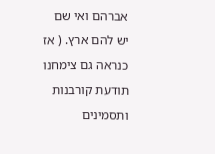אברהם ואי שם יש להם ארץ. ( אז כנראה גם צימחנו תודעת קורבנות ותסמינים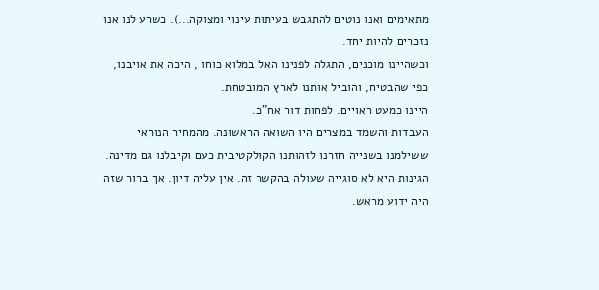מתאימים ואנו נוטים להתגבש בעיתות עינוי ומצוקה...). כשרע לנו אנו נזכרים להיות יחד.
וכשהיינו מוכנים, התגלה לפנינו האל במלוא כוחו , היכה את אויבנו, כפי שהבטיח, והוביל אותנו לארץ המובטחת.
היינו כמעט ראויים. לפחות דור אח"כ.
העבדות והשמד במצרים היו השואה הראשונה. מהמחיר הנוראי ששילמנו בשנייה חזרנו לזהותנו הקולקטיבית כעם וקיבלנו גם מדינה. הגינות היא לא סוגייה שעולה בהקשר זה. אין עליה דיון. אך ברור שזה היה ידוע מראש.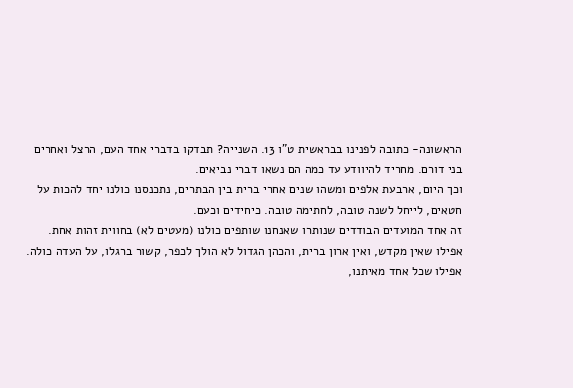הראשונה- כתובה לפנינו בבראשית ט"ו 13. השנייה? תבדקו בדברי אחד העם, הרצל ואחרים בני דורם. מחריד להיוודע עד כמה הם נשאו דברי נביאים.
וכך היום, ארבעת אלפים ומשהו שנים אחרי ברית בין הבתרים, נתכנסנו כולנו יחד להכות על חטאים, לייחל לשנה טובה, לחתימה טובה. כיחידים וכעם.
זה אחד המועדים הבודדים שנותרו שאנחנו שותפים כולנו (מעטים לא) בחווית זהות אחת.
אפילו שאין מקדש, ואין ארון ברית, והכהן הגדול לא הולך לכפר, קשור ברגלו, על העדה כולה.
אפילו שכל אחד מאיתנו,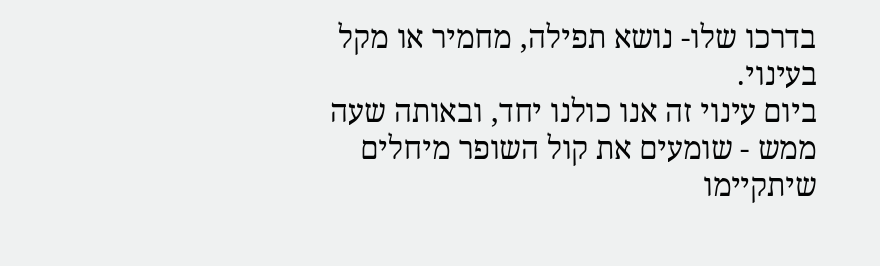בדרכו שלו- נושא תפילה, מחמיר או מקל בעינוי.
ביום עינוי זה אנו כולנו יחד, ובאותה שעה ממש - שומעים את קול השופר מיחלים שיתקיימו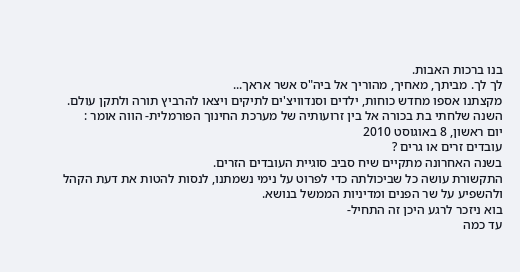בנו ברכות האבות.
לך לך. מביתך, מאחיך, מהוריך אל ביה"ס אשר אראך...
מקצתנו אספו מחדש כוחות, ילדים וסנדוויצ'ים לתיקים ויצאו להרביץ תורה ולתקן עולם.
השנה שלחתי בת בכורה אל בין זרועותיה של מערכת החינוך הפורמלית- הווה אומר :
יום ראשון, 8 באוגוסט 2010
עובדים זרים או גרים ?
בשנה האחרונה מתקיים שיח סביב סוגיית העובדים הזרים.
התקשורת עושה כל שביכולתה כדי לפרוט על נימי נשמתנו, לנסות להטות את דעת הקהל ולהשפיע על שר הפנים ומדיניות הממשל בנושא.
בוא ניזכר לרגע היכן זה התחיל-
עד כמה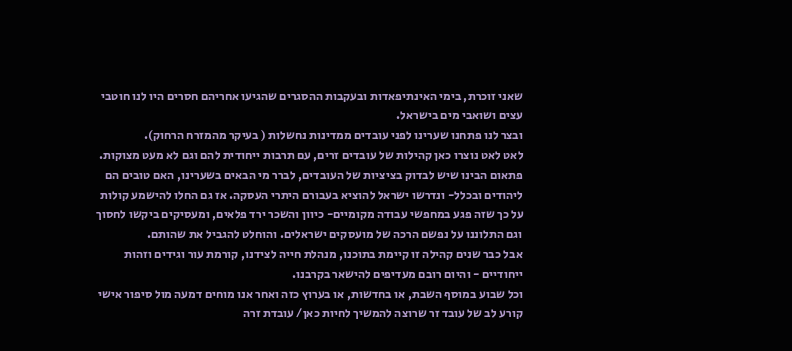שאני זוכרת, בימי האינתיפאדות ובעקבות ההסגרים שהגיעו אחריהם חסרים היו לנו חוטבי עצים ושואבי מים בישראל.
ובצר לנו פתחנו שערינו לפני עובדים ממדינות נחשלות ( בעיקר מהמזרח הרחוק).
לאט לאט נוצרו כאן קהילות של עובדים זרים, עם תרבות ייחודית להם וגם לא מעט מצוקות.
פתאום הבינו שיש לבדוק בציציות של העובדים, לברר מי הבאים בשערינו, האם טובים הם ליהודים ובכלל- ונדרשו ישראל להוציא בעבורם היתרי העסקה. אז גם החלו להישמע קולות על כך שזה פגע במחפשי עבודה מקומיים- כיוון והשכר ירד פלאים, ומעסיקים ביקשו לחסוך וגם התלוננו על נפשם הרכה של מועסקים ישראלים. והוחלט להגביל את שהותם.
אבל כבר שנים קהילה זו קיימת בתוכנו, מנהלת חייה לצידנו, קורמת עור וגידים וזהות ייחודיים - והיום רובם מעדיפים להישאר בקרבנו.
וכל שבוע במוסף השבת, או בחדשות, או בערוץ כזה ואחר אנו מוחים דמעה מול סיפור אישי קורע לב של עובד זר שרוצה להמשיך לחיות כאן/ עובדת זרה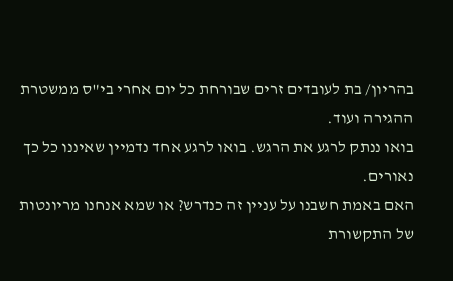בהריון/ בת לעובדים זרים שבורחת כל יום אחרי בי"ס ממשטרת ההגירה ועוד.
בואו ננתק לרגע את הרגש. בואו לרגע אחד נדמיין שאיננו כל כך נאורים.
האם באמת חשבנו על עניין זה כנדרש? או שמא אנחנו מריונטות של התקשורת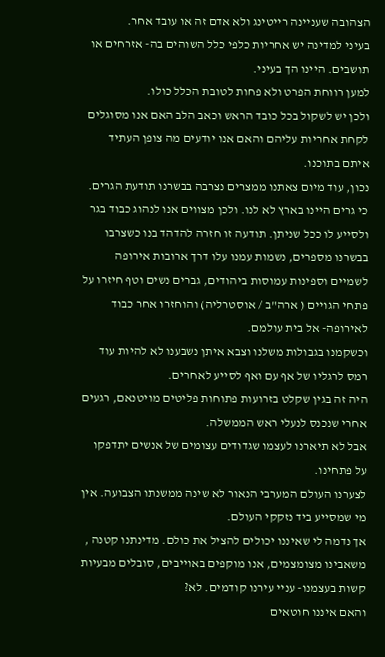הצהובה שעניינה רייטינג ולא אדם זה או עובד אחר.
בעיני למדינה יש אחריות כלפי כלל השוהים בה- אזרחים או תושבים. היינו הך בעיני.
למען רווחת הפרט ולא פחות לטובת הכלל כולו.
ולכן יש לשקול בכל כובד הראש וכאב הלב האם אנו מסוגלים לקחת אחריות עליהם והאם אנו יודעים מה צופן העתיד איתם בתוכנו.
נכון, עוד מיום צאתנו ממצרים נצרבה בבשרנו תודעת הגרים. כי גרים היינו בארץ לא לנו. ולכן מצווים אנו לנהוג כבוד בגר ולסייע לו ככל שניתן. תודעה זו חזרה להדהד בנו כשצרבו בבשרנו מספרים, נשמות עמנו עלו דרך ארובות אירופה לשמיים וספינות עמוסות ביהודים, גברים נשים וטף חיזרו על פתחי הגויים ( ארה"ב / אוסטרליה) והוחזרו אחר כבוד לאירופה- אל בית עולמם.
וכשקמנו בגבולות משלנו וצבא איתן נשבענו לא להיות עוד רמס לרגליו של אף עם ואף לסייע לאחרים.
היה זה בגין שקלט בזרועות פתוחות פליטים מויטנאם, רגעים אחרי שנכנס לנעלי ראש הממשלה.
אבל לא תיארנו לעצמו שגדודים עצומים של אנשים יתדפקו על פתחינו.
לצערנו העולם המערבי הנאור לא שינה ממשנתו הצבועה. אין מי שמסייע ביד נזקקי העולם.
אך נדמה לי שאיננו יכולים להציל את כולם. מדינתנו קטנה , משאבינו מצומצמים, אנו מוקפים באוייבים, סובלים מבעיות קשות בעצמנו- עניי עירנו קודמים. לא?
והאם איננו חוטאים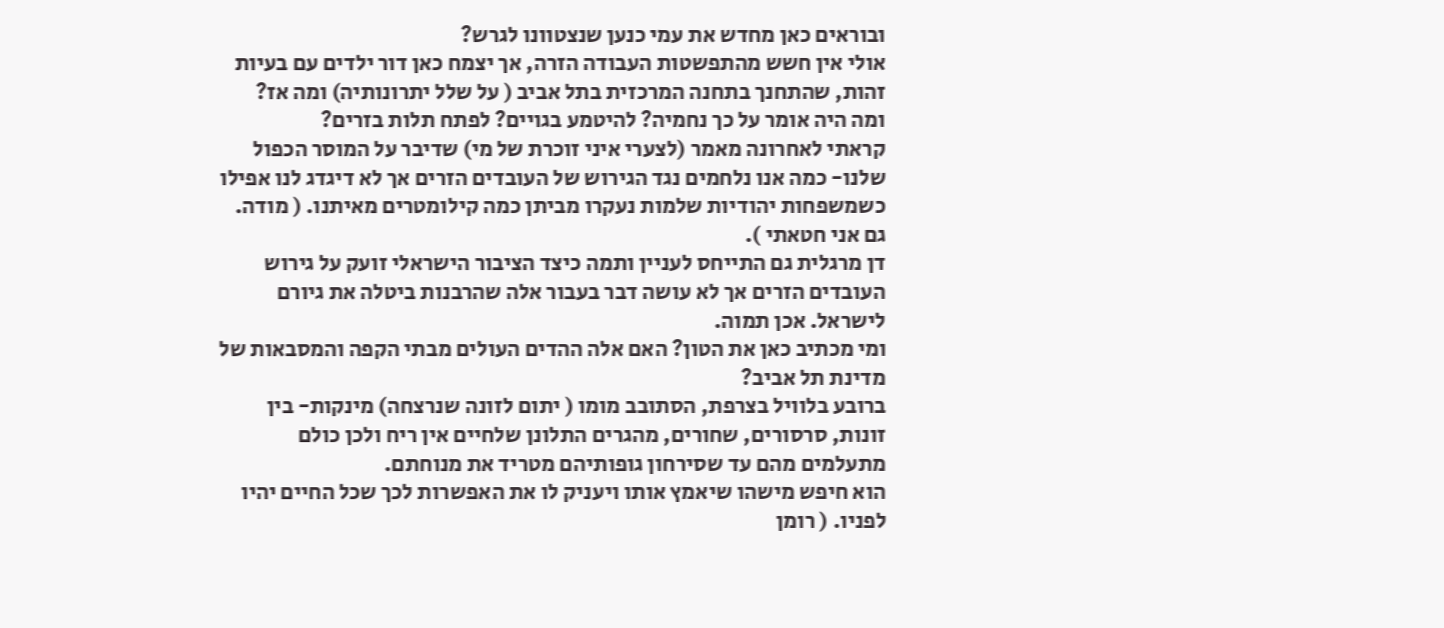ובוראים כאן מחדש את עמי כנען שנצטוונו לגרש?
אולי אין חשש מהתפשטות העבודה הזרה, אך יצמח כאן דור ילדים עם בעיות זהות, שהתחנך בתחנה המרכזית בתל אביב ( על שלל יתרונותיה) ומה אז?
ומה היה אומר על כך נחמיה? להיטמע בגויים? לפתח תלות בזרים?
קראתי לאחרונה מאמר (לצערי איני זוכרת של מי) שדיבר על המוסר הכפול שלנו- כמה אנו נלחמים נגד הגירוש של העובדים הזרים אך לא דיגדג לנו אפילו כשמשפחות יהודיות שלמות נעקרו מביתן כמה קילומטרים מאיתנו. ( מודה. גם אני חטאתי ).
דן מרגלית גם התייחס לעניין ותמה כיצד הציבור הישראלי זועק על גירוש העובדים הזרים אך לא עושה דבר בעבור אלה שהרבנות ביטלה את גיורם לישראל. אכן תמוה.
ומי מכתיב כאן את הטון? האם אלה ההדים העולים מבתי הקפה והמסבאות של מדינת תל אביב?
ברובע בלוויל בצרפת, הסתובב מומו ( יתום לזונה שנרצחה) מינקות- בין זונות, סרסורים, שחורים, מהגרים התלונן שלחיים אין ריח ולכן כולם מתעלמים מהם עד שסירחון גופותיהם מטריד את מנוחתם.
הוא חיפש מישהו שיאמץ אותו ויעניק לו את האפשרות לכך שכל החיים יהיו לפניו. ( רומן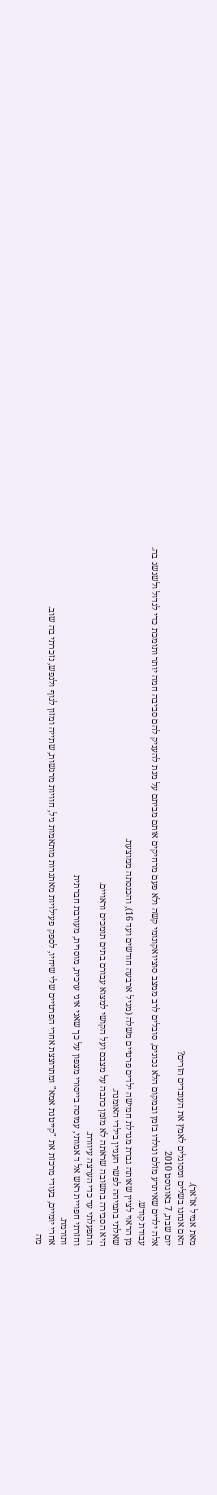מאת אמיל אז'אר).
האם אנחנו בשלים ומסוגלים לאמץ את העובדים הזרים?
יום שבת, 7 באוגוסט 2010
אלה ילדים שאיתרע מזלם ונולדו בזמן ובמקום הלא נכונים, סובלים לרב ממצב סוציואקונומי קשה ולא פעם מרחיקים אותם מביתם על מנת להעניק להם סביבה חמה יותר ותומכת כדי לגדול ולשגשג בה.
עבודת קודש.
מן הראוי לציין שאותה גברת מגדלת חמישה ילדים פרטיים משלה (מגיל ארבעה חודשים ועד 16), והכנסתה ממוצעת.
שאלתי בתמיהה לפשר העניין בילדי האומנה.
היא הסבירה בתשובה שראתה לא מזמן כתבה על מצבם ועל הקושי למצוא עבורם בתים תומכים וראויים.
התפעלתי עד כדי הערצה עיוורת.
וחזרתי חפויית ראש אל ד אמותי, עמוסה בייסורי מצפון על כך שאני איני ערכית, מוסרית, מעורבת חברתית
ותורמת.
אחרי יומיים, בעודי מרכזת את "קייטנת אמא" ומתרוצצת אחרי הפרטיים שלי שיחיו, לספק פעילויות מאתגרות מותאמות גיל, חוויות מרגשות, שתייה ומזון לגוף ולנפש, נזכרתי בה שוב.
מה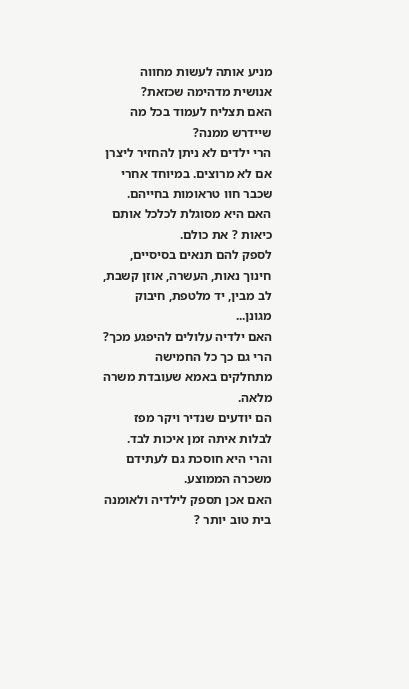מניע אותה לעשות מחווה אנושית מדהימה שכזאת?
האם תצליח לעמוד בכל מה שיידרש ממנה?
הרי ילדים לא ניתן להחזיר ליצרן אם לא מרוצים. במיוחד אחרי שכבר חוו טראומות בחייהם.
האם היא מסוגלת לכלכל אותם כיאות ? את כולם.
לספק להם תנאים בסיסיים, חינוך נאות, העשרה, אוזן קשבת, לב מבין, יד מלטפת, חיבוק מגונן...
האם ילדיה עלולים להיפגע מכך?
הרי גם כך כל החמישה מתחלקים באמא שעובדת משרה מלאה.
הם יודעים שנדיר ויקר מפז לבלות איתה זמן איכות לבד.
והרי היא חוסכת גם לעתידם משכרה הממוצע.
האם אכן תספק לילדיה ולאומנה בית טוב יותר ?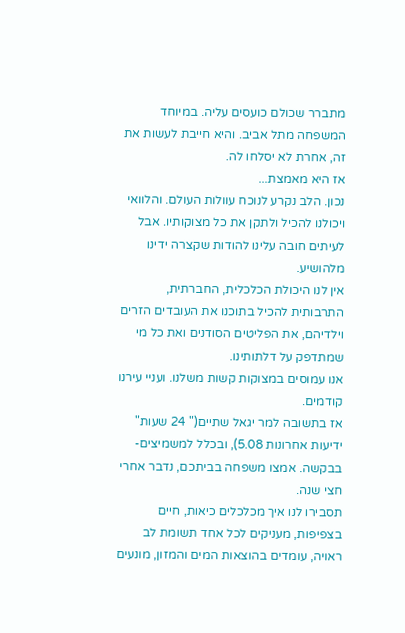מתברר שכולם כועסים עליה. במיוחד המשפחה מתל אביב. והיא חייבת לעשות את זה, אחרת לא יסלחו לה.
אז היא מאמצת...
נכון. הלב נקרע לנוכח עוולות העולם. והלוואי ויכולנו להכיל ולתקן את כל מצוקותיו. אבל לעיתים חובה עלינו להודות שקצרה ידינו מלהושיע.
אין לנו היכולת הכלכלית, החברתית, התרבותית להכיל בתוכנו את העובדים הזרים וילדיהם, את הפליטים הסודנים ואת כל מי שמתדפק על דלתותינו.
אנו עמוסים במצוקות קשות משלנו. ועניי עירנו קודמים.
אז בתשובה למר יגאל שתיים(" 24 שעות" ידיעות אחרונות 5.08), ובכלל למשמיצים- בבקשה. אמצו משפחה בביתכם, נדבר אחרי חצי שנה.
תסבירו לנו איך מכלכלים כיאות, חיים בצפיפות, מעניקים לכל אחד תשומת לב ראויה, עומדים בהוצאות המים והמזון, מונעים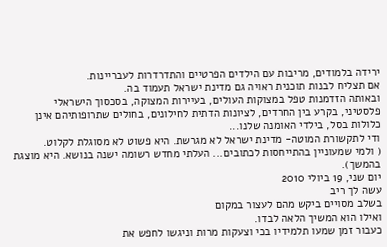ירידה בלמודים, מריבות עם הילדים הפרטיים והתדרדרות לעבריינות.
אם תצליח לבנות תוכנית ראויה גם מדינת ישראל תעמוד בה.
ובאותה הזדמנות טפל במצוקות העולים, בעיירות המצוקה, בסכסוך הישראלי פלסטיני, בקרע בין החרדים, לציונות הדתית לחילונים, בחולים שתרופותיהם אינן כלולות בסל, בילדי האומנה שלנו...
ודי לתקשורת המוטה- מדינת ישראל לא מגרשת. היא פשוט לא מסוגלת לקלוט.
( ולמי שמעוניין בהתייחסות לכתובים... העלתי מחדש רשומה ישנה בנושא. היא מוצגת בהמשך).
יום שני, 19 ביולי 2010
עשה לך ריב
בשלב מסויים ביקש מהם לעצור במקום
ואילו הוא המשיך הלאה לבדו.
כעבור זמן שמעו תלמידיו בכי וצעקות מרות וניגשו לחפש את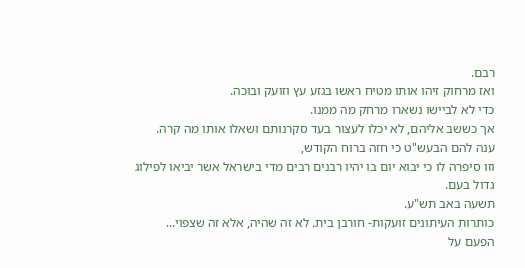רבם.
ואז מרחוק זיהו אותו מטיח ראשו בגזע עץ וזועק ובוכה.
כדי לא לביישו נשארו מרחק מה ממנו.
אך כששב אליהם, לא יכלו לעצור בעד סקרנותם ושאלו אותו מה קרה.
ענה להם הבעש"ט כי חזה ברוח הקודש,
וזו סיפרה לו כי יבוא יום בו יהיו רבנים רבים מדי בישראל אשר יביאו לפילוג גדול בעם.
תשעה באב תש"ע.
כותרות העיתונים זועקות- חורבן בית. לא זה שהיה, אלא זה שצפוי...
הפעם על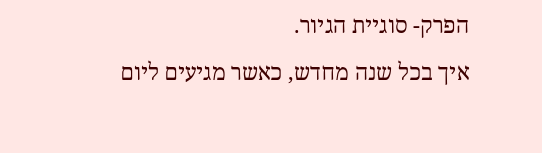הפרק- סוגיית הגיור.
איך בכל שנה מחדש, כאשר מגיעים ליום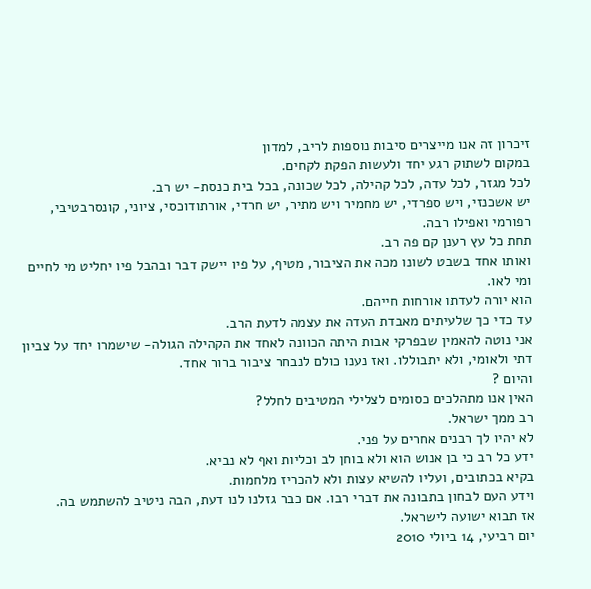זיכרון זה אנו מייצרים סיבות נוספות לריב, למדון
במקום לשתוק רגע יחד ולעשות הפקת לקחים.
לכל מגזר, לכל עדה, לכל קהילה, לכל שכונה, בכל בית כנסת- יש רב.
יש אשכנזי, ויש ספרדי, יש מחמיר ויש מתיר, יש חרדי, אורתודוכסי, ציוני, קונסרבטיבי, רפורמי ואפילו רבה.
תחת כל עץ רענן קם פה רב.
ואותו אחד בשבט לשונו מכה את הציבור, מטיף, על פיו יישק דבר ובהבל פיו יחליט מי לחיים ומי לאו.
הוא יורה לעדתו אורחות חייהם.
עד כדי כך שלעיתים מאבדת העדה את עצמה לדעת הרב.
אני נוטה להאמין שבפרקי אבות היתה הכוונה לאחד את הקהילה הגולה- שישמרו יחד על צביון דתי ולאומי, ולא יתבוללו. ואז נענו כולם לנבחר ציבור ברור אחד.
והיום ?
האין אנו מתהלכים כסומים לצלילי המטיבים לחלל?
רב ממך ישראל.
לא יהיו לך רבנים אחרים על פני.
ידע כל רב כי בן אנוש הוא ולא בוחן לב וכליות ואף לא נביא.
בקיא בכתובים, ועליו להשיא עצות ולא להכריז מלחמות.
וידע העם לבחון בתבונה את דברי רבו. אם כבר גזלנו לנו דעת, הבה ניטיב להשתמש בה.
אז תבוא ישועה לישראל.
יום רביעי, 14 ביולי 2010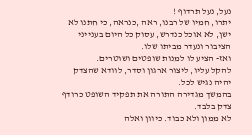נעל, נעל תרדוף !
יתרו, חמיו של רבנו, ראה ,כנראה, כי חתנו לא ישן, לא אוכל כנדרש, עסוק כל היום בענייני הציבור ונעדר מביתו שלו.
ואז- הציע לו למנות שופטים ושוטרים.
להקל עליו, ליצור ארגון וסדר, לוודא שהצדק יהיה נגיש לכל.
בהמשך מגדירה התורה את תפקיד השופט כרודף צדק בלבד.
לא ממון ולא כבוד. כיוון ואלה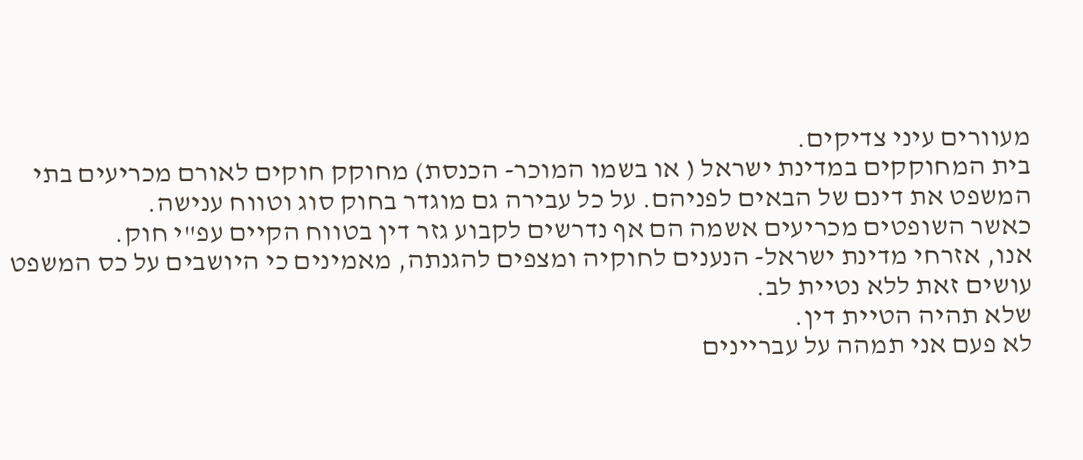מעוורים עיני צדיקים.
בית המחוקקים במדינת ישראל ( או בשמו המוכר- הכנסת) מחוקק חוקים לאורם מכריעים בתי המשפט את דינם של הבאים לפניהם. על כל עבירה גם מוגדר בחוק סוג וטווח ענישה.
כאשר השופטים מכריעים אשמה הם אף נדרשים לקבוע גזר דין בטווח הקיים עפ"י חוק.
אנו, אזרחי מדינת ישראל- הנענים לחוקיה ומצפים להגנתה, מאמינים כי היושבים על כס המשפט עושים זאת ללא נטיית לב.
שלא תהיה הטיית דין.
לא פעם אני תמהה על עבריינים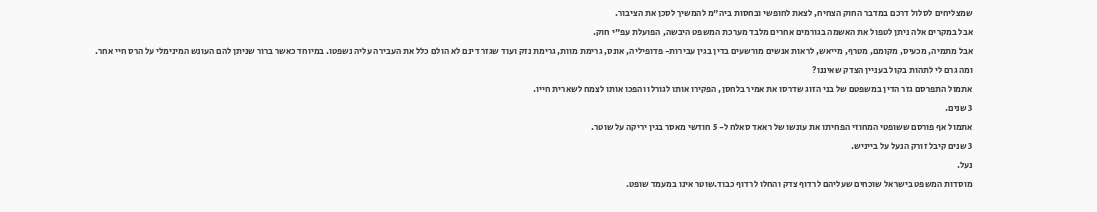שמצליחים לסלול דרכם במדבר החוק הצחיח, לצאת לחופשי ובחסות ביה"מ להמשיך לסכן את הציבור.
אבל במקרים אלה ניתן לטפול את האשמה בגורמים אחרים מלבד מערכת המשפט היבשה, הפועלת עפ"י חוק.
אבל מתמיה, מכעיס, מקומם, מטרף, מייאש, לראות אנשים מורשעים בדין בגין עבירות- פדופיליה, אונס, גרימת מוות, גרימת נזק ועוד שגזר דינם לא הולם כלל את העבירה עליה נשפטו. במיוחד כאשר ברור שניתן להם העונש המינימלי על הרס חיי אחר.
ומה גרם לי לתהות בקול בעניין הצדק שאיננו?
אתמול התפרסם גזר הדין במשפטם של בני הזוג שדרסו את אמיר בלחסן, הפקירו אותו לגורלו והפכו אותו לצמח לשארית חייו.
3 שנים.
אתמול אף פורסם ששופטי המחוזי הפחיתו את עונשו של ראאד סאלח ל- 5 חודשי מאסר בגין יריקה על שוטר.
3 שנים קיבל זורק הנעל על בייניש.
נעל.
מוסדות המשפט בישראל שוכחים שעליהם לרדוף צדק והחלו לרדוף כבוד.שוטר אינו במעמד שופט.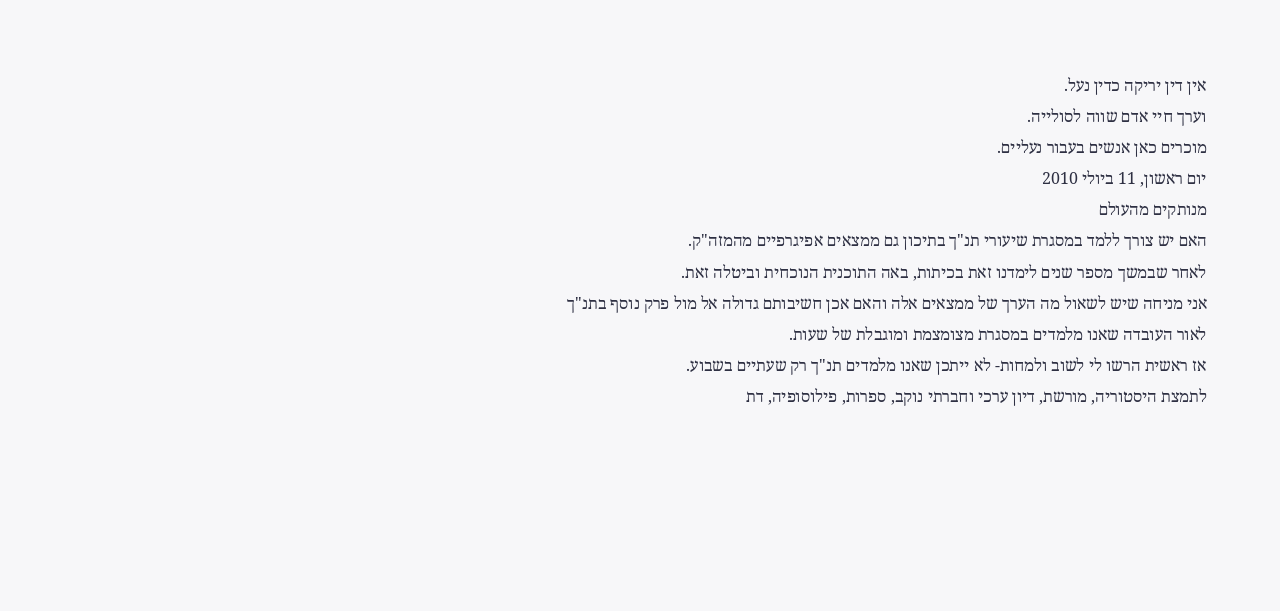אין דין יריקה כדין נעל.
וערך חיי אדם שווה לסולייה.
מוכרים כאן אנשים בעבור נעליים.
יום ראשון, 11 ביולי 2010
מנותקים מהעולם
האם יש צורך ללמד במסגרת שיעורי תנ"ך בתיכון גם ממצאים אפיגרפיים מהמזה"ק.
לאחר שבמשך מספר שנים לימדנו זאת בכיתות, באה התוכנית הנוכחית וביטלה זאת.
אני מניחה שיש לשאול מה הערך של ממצאים אלה והאם אכן חשיבותם גדולה אל מול פרק נוסף בתנ"ך לאור העובדה שאנו מלמדים במסגרת מצומצמת ומוגבלת של שעות.
אז ראשית הרשו לי לשוב ולמחות- לא ייתכן שאנו מלמדים תנ"ך רק שעתיים בשבוע.
לתמצת היסטוריה, מורשת, דיון ערכי וחברתי נוקב, ספרות, פילוסופיה, דת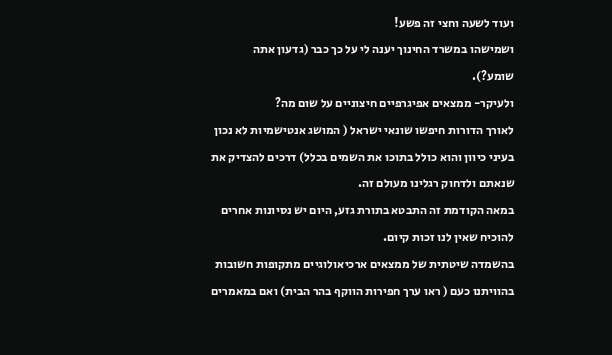ועוד לשעה וחצי זה פשע!
ושמישהו במשרד החינוך יענה לי על כך כבר (גדעון אתה שומע?).
ולעיקר- ממצאים אפיגרפיים חיצוניים על שום מה?
לאורך הדורות חיפשו שונאי ישראל ( המושג אנטישמיות לא נכון בעיני כיוון והוא כולל בתוכו את השמים בכלל) דרכים להצדיק את שנאתם ולדחוק רגלינו מעולם זה.
במאה הקודמת זה התבטא בתורת גזע, היום יש נסיונות אחרים להוכיח שאין לנו זכות קיום.
בהשמדה שיטתית של ממצאים ארכיאולוגיים מתקופות חשובות בהוויתנו כעם ( ראו ערך חפירות הווקף בהר הבית) ואם במאמרים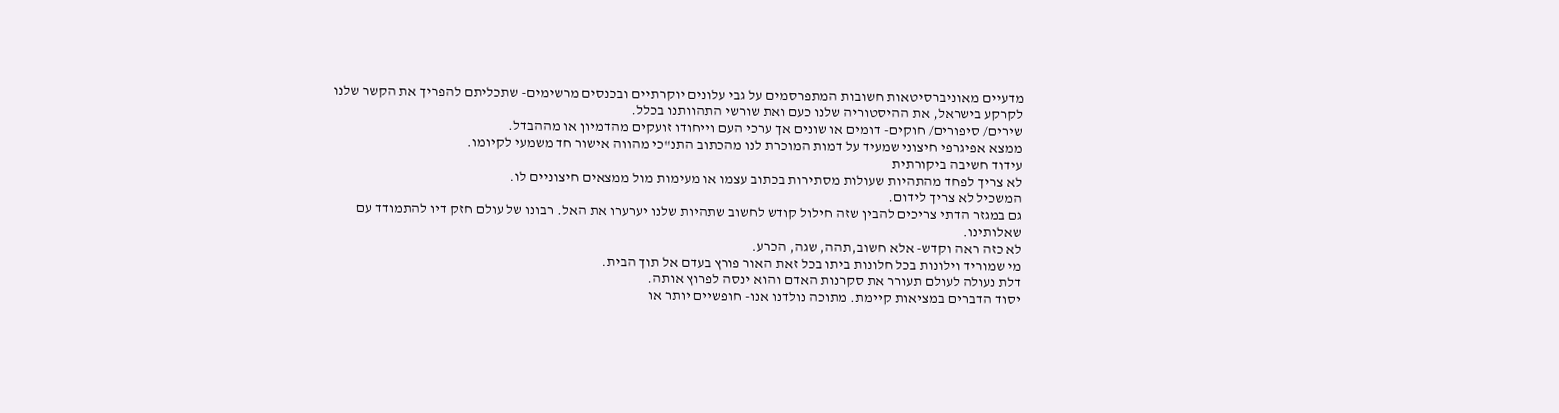מדעיים מאוניברסיטאות חשובות המתפרסמים על גבי עלונים יוקרתיים ובכנסים מרשימים- שתכליתם להפריך את הקשר שלנו לקרקע בישראל, את ההיסטוריה שלנו כעם ואת שורשי התהוותנו בכלל.
שירים/ סיפורים/ חוקים- דומים או שונים אך ערכי העם וייחודו זועקים מהדמיון או מההבדל.
ממצא אפיגרפי חיצוני שמעיד על דמות המוכרת לנו מהכתוב התנ"כי מהווה אישור חד משמעי לקיומו.
עידוד חשיבה ביקורתית
לא צריך לפחד מהתהיות שעולות מסתירות בכתוב עצמו או מעימות מול ממצאים חיצוניים לו.
המשכיל לא צריך לידום.
גם במגזר הדתי צריכים להבין שזה חילול קודש לחשוב שתהיות שלנו יערערו את האל. רבונו של עולם חזק דיו להתמודד עם שאלותינו.
לא כזה ראה וקדש- אלא חשוב,תהה, שגה, הכרע.
מי שמוריד וילונות בכל חלונות ביתו בכל זאת האור פורץ בעדם אל תוך הבית.
דלת נעולה לעולם תעורר את סקרנות האדם והוא ינסה לפרוץ אותה.
יסוד הדברים במציאות קיימת. מתוכה נולדנו אנו- חופשיים יותר או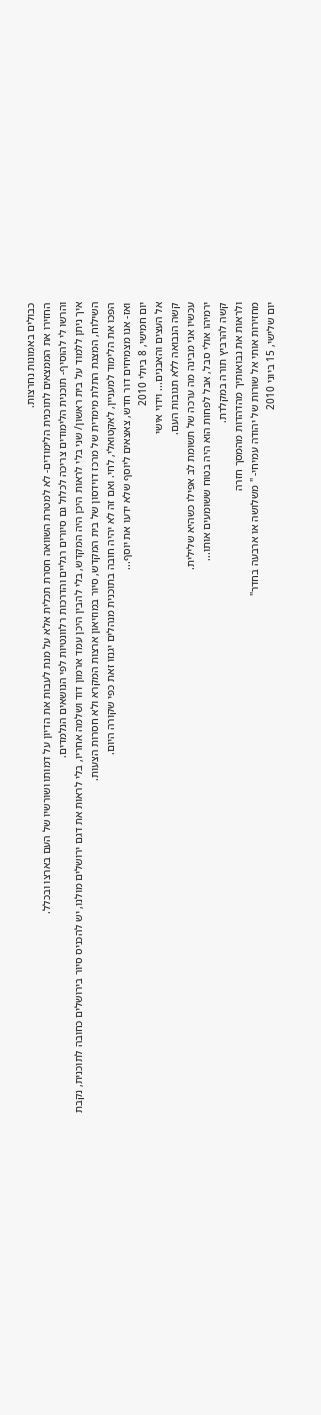כבולים באמונות נחרצות.
החזירו את הממצאים לתוכנית הלימודים- לא למטרת השוואה חסרת תכלית אלא על מנת לעבות את הדיון על דמותו ושורשיו של העם בארצו ובכלל.
והרשו לי להוסיף- תוכנית הלימודים צריכה לכלול גם סיורים רגליים והדרכות רלוונטיות לפי הנושאים הנלמדים.
איך ניתן ללמוד על בית ראשון/ שני בלי לראות היכן היה המקדש, בלי להבין היכן עמד ארמון דוד ושלמה אחריו, בלי לראות את דגם ירושלים מולנו, יש להכניס סיור בירושלים כחובה לתוכנית, נקבת השילוח, המצגת התלת מימדית של מרכז דוידסון של בית המקדש, סיור במוזיאון ארצות המקרא ולא חסרות הצעות.
הפכו את הלימוד למעניין, לאקטואלי, לחי. ואם זה לא יהיה חובה בתוכנית מנהלים יגנזו זאת כפי שקורה היום.
ואז- אנו מצמיחים דור חדש, צאצאים ליוסף שלא ידעו את יוסף...
יום חמישי, 8 ביולי 2010
אל העצים והאבנים... וידוי אישי
קשה הנבואה ללא תגובות העם.
עכשיו אני מבינה מה ערכה של תשומת לב אפילו כשהיא שלילית.
ירמיהו אולי סבל, אבל לפחות הוא היה בטוח ששומעים אותו...
קשה להרביץ תורה במקלדת.
ולראות את נבואותיך מהדהדות מהמסך חזרה
מחזירות אותי אל שורות של יהודה עמיחי- " משלושה או ארבעה בחדר"
יום שלישי, 15 ביוני 2010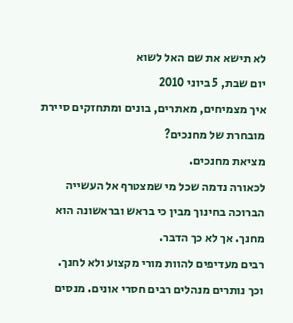לא תישא את שם האל לשוא
יום שבת, 5 ביוני 2010
איך מצמיחים, מאתרים, בונים ומתחזקים סיירת מובחרת של מחנכים?
מציאת מחנכים.
לכאורה נדמה שכל מי שמצטרף אל העשייה הברוכה בחינוך מבין כי בראש ובראשונה הוא מחנך. אך לא כך הדבר.
רבים מעדיפים להוות מורי מקצוע ולא לחנך.
וכך נותרים מנהלים רבים חסרי אונים. מנסים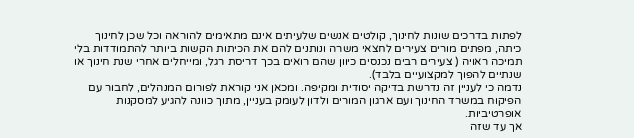לפתות בדרכים שונות לחינוך, קולטים אנשים שלעיתים אינם מתאימים להוראה וכל שכן לחינוך כיתה, מפתים מורים צעירים לחצאי משרה ונותנים להם את הכיתות הקשות ביותר להתמודדות בלי תמיכה ראויה ( צעירים רבים נכנסים כיוון שהם רואים בכך דריסת רגל, ומייחלים אחרי שנת חינוך או שנתיים להפוך למקצועיים בלבד).
נדמה כי לעניין זה נדרשת בדיקה יסודית ומקיפה. ומכאן אני קוראת לפורום המנהלים, לחבור עם הפיקוח במשרד החינוך ועם ארגון המורים ולדון לעומק בעניין, מתוך כוונה להגיע למסקנות אופרטיביות.
אך עד שזה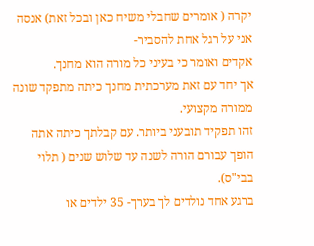יקרה ( אומרים שחבלי משיח כאן ובכל זאת) אנסה אני על רגל אחת להסביר-
אקדים ואומר כי בעיני כל מורה הוא מחנך.
אך יחד עם זאת מערכתית מחנך כיתה מתפקד שונה ממורה מקצועי.
זהו תפקיד תובעני ביותר. עם קבלתך כיתה אתה הופך עבורם הורה לשנה עד שלוש שנים ( תלוי בבי"ס).
ברגע אחד נולדים לך בערך- 35 ילדים או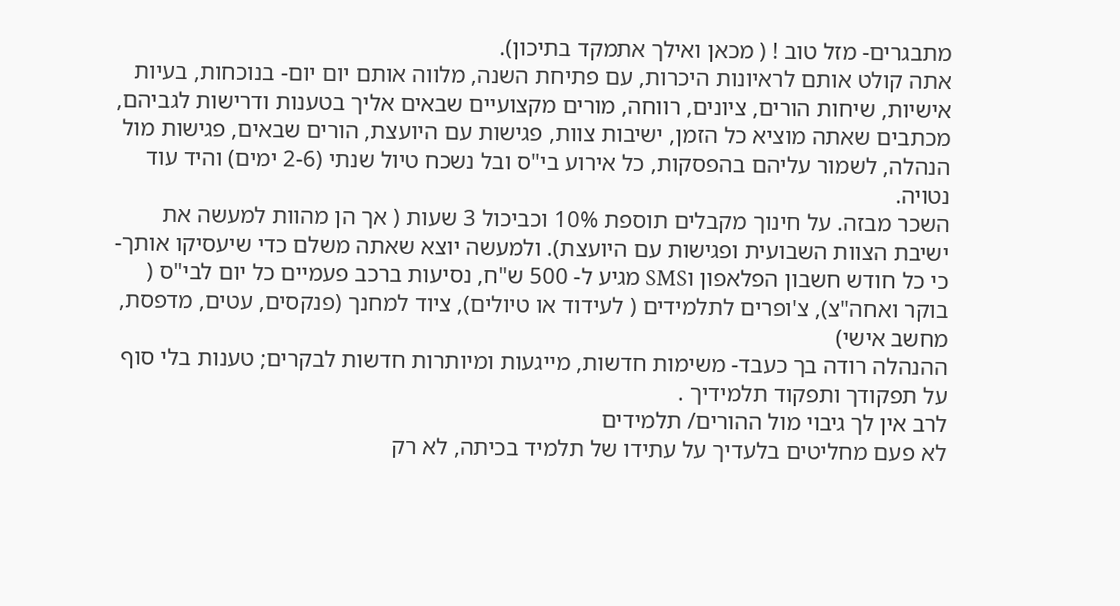מתבגרים- מזל טוב ! ( מכאן ואילך אתמקד בתיכון).
אתה קולט אותם לראיונות היכרות, עם פתיחת השנה, מלווה אותם יום יום- בנוכחות, בעיות אישיות, שיחות הורים, ציונים, רווחה, מורים מקצועיים שבאים אליך בטענות ודרישות לגביהם, מכתבים שאתה מוציא כל הזמן, ישיבות צוות, פגישות עם היועצת, הורים שבאים, פגישות מול הנהלה, לשמור עליהם בהפסקות, כל אירוע בי"ס ובל נשכח טיול שנתי (2-6 ימים) והיד עוד נטויה.
השכר מבזה. על חינוך מקבלים תוספת 10% וכביכול 3 שעות ( אך הן מהוות למעשה את ישיבת הצוות השבועית ופגישות עם היועצת). ולמעשה יוצא שאתה משלם כדי שיעסיקו אותך- כי כל חודש חשבון הפלאפון וSMS מגיע ל- 500 ש"ח, נסיעות ברכב פעמיים כל יום לבי"ס ( בוקר ואחה"צ), צ'ופרים לתלמידים ( לעידוד או טיולים), ציוד למחנך (פנקסים, עטים, מדפסת, מחשב אישי)
ההנהלה רודה בך כעבד- משימות חדשות, מייגעות ומיותרות חדשות לבקרים; טענות בלי סוף על תפקודך ותפקוד תלמידיך .
לרב אין לך גיבוי מול ההורים/ תלמידים
לא פעם מחליטים בלעדיך על עתידו של תלמיד בכיתה, לא רק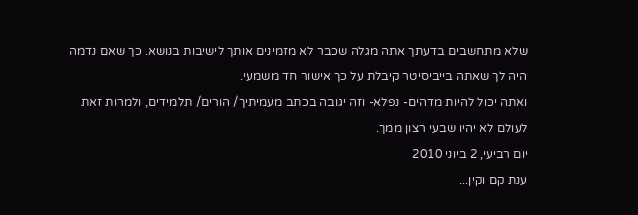שלא מתחשבים בדעתך אתה מגלה שכבר לא מזמינים אותך לישיבות בנושא. כך שאם נדמה היה לך שאתה בייביסיטר קיבלת על כך אישור חד משמעי.
ואתה יכול להיות מדהים- נפלא- וזה יגובה בכתב מעמיתיך/ הורים/ תלמידים, ולמרות זאת לעולם לא יהיו שבעי רצון ממך.
יום רביעי, 2 ביוני 2010
ענת קם וקין...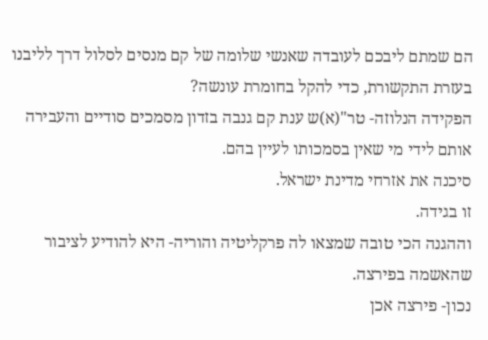הם שמתם ליבכם לעובדה שאנשי שלומה של קם מנסים לסלול דרך לליבנו בעזרת התקשורת, כדי להקל בחומרת עונשה?
הפקידה הנלוזה- טר"(א)ש ענת קם גנבה בזדון מסמכים סודיים והעבירה אותם לידי מי שאין בסמכותו לעיין בהם.
סיכנה את אזרחי מדינת ישראל.
זו בגידה.
וההגנה הכי טובה שמצאו לה פרקליטיה והוריה- היא להודיע לציבור שהאשמה בפירצה.
נכון- פירצה אכן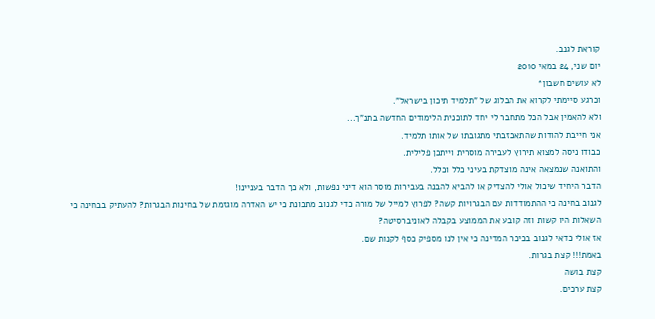קוראת לגנב.
יום שני, 24 במאי 2010
לא עושים חשבון*
וכרגע סיימתי לקרוא את הבלוג של "תלמיד תיכון בישראל".
ולא להאמין אבל הכל מתחבר לי יחד לתוכנית הלימודים החדשה בתנ"ך...
אני חייבת להודות שהתאכזבתי מתגובתו של אותו תלמיד.
כבודו ניסה למצוא תירוץ לעבירה מוסרית וייתכן פלילית.
והתואנה שנמצאה אינה מוצדקת בעיני כלל וכלל.
הדבר היחיד שיכול אולי להצדיק או להביא להבנה בעבירות מוסר הוא דיני נפשות, ולא כך הדבר בעניינו!
לגנוב בחינה כי ההתמודדות עם הבגרויות קשה? לפרוץ למייל של מורה כדי לגנוב מתכונת כי יש האדרה מוגזמת של בחינות הבגרות? להעתיק בבחינה כי השאלות היו קשות וזה קובע את הממוצע בקבלה לאוניברסיטה?
אז אולי כדאי לגנוב בכיכר המדינה כי אין לנו מספיק כסף לקנות שם.
באמת!!! קצת בגרות.
קצת בושה
קצת ערכים.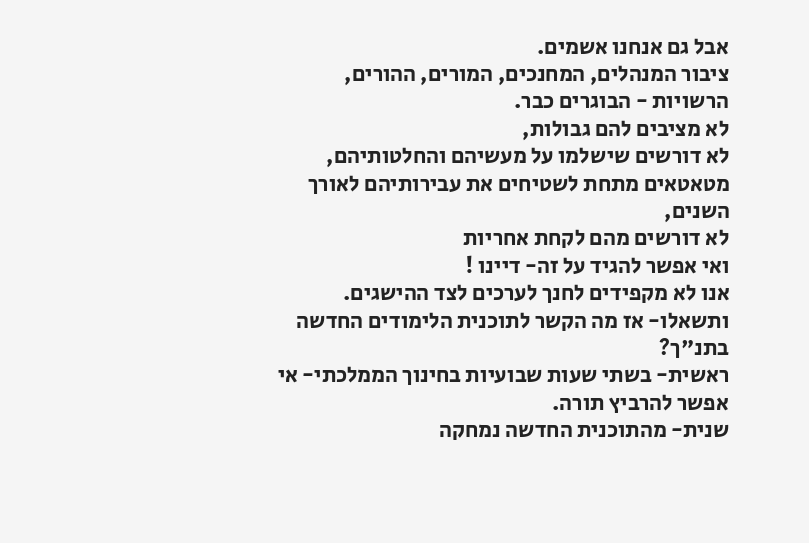אבל גם אנחנו אשמים.
ציבור המנהלים, המחנכים, המורים, ההורים, הרשויות - הבוגרים כבר.
לא מציבים להם גבולות,
לא דורשים שישלמו על מעשיהם והחלטותיהם,
מטאטאים מתחת לשטיחים את עבירותיהם לאורך השנים,
לא דורשים מהם לקחת אחריות
ואי אפשר להגיד על זה- דיינו !
אנו לא מקפידים לחנך לערכים לצד ההישגים.
ותשאלו- אז מה הקשר לתוכנית הלימודים החדשה בתנ"ך?
ראשית- בשתי שעות שבועיות בחינוך הממלכתי- אי אפשר להרביץ תורה.
שנית- מהתוכנית החדשה נמחקה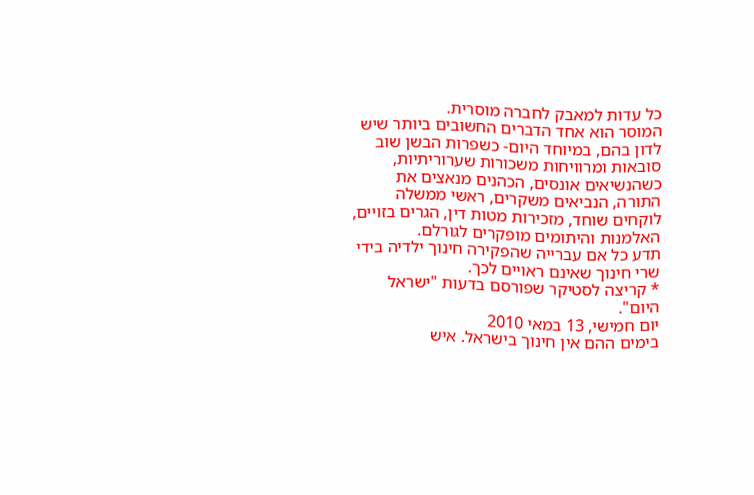כל עדות למאבק לחברה מוסרית.
המוסר הוא אחד הדברים החשובים ביותר שיש לדון בהם, במיוחד היום- כשפרות הבשן שוב סובאות ומרוויחות משכורות שערוריתיות, כשהנשיאים אונסים, הכהנים מנאצים את התורה, הנביאים משקרים, ראשי ממשלה לוקחים שוחד, מזכירות מטות דין, הגרים בזויים, האלמנות והיתומים מופקרים לגורלם.
תדע כל אם עברייה שהפקירה חינוך ילדיה בידי שרי חינוך שאינם ראויים לכך.
* קריצה לסטיקר שפורסם בדעות "ישראל היום".
יום חמישי, 13 במאי 2010
בימים ההם אין חינוך בישראל. איש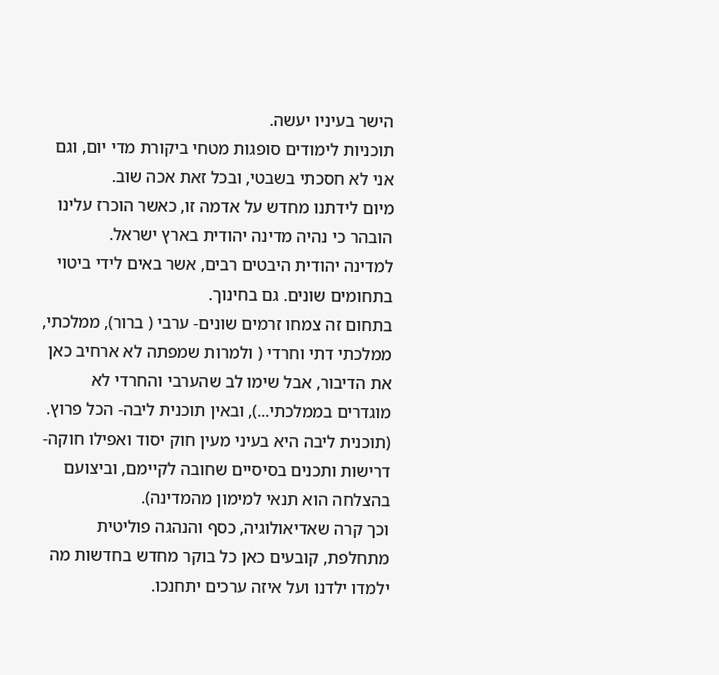הישר בעיניו יעשה.
תוכניות לימודים סופגות מטחי ביקורת מדי יום, וגם אני לא חסכתי בשבטי, ובכל זאת אכה שוב.
מיום לידתנו מחדש על אדמה זו, כאשר הוכרז עלינו הובהר כי נהיה מדינה יהודית בארץ ישראל.
למדינה יהודית היבטים רבים, אשר באים לידי ביטוי בתחומים שונים. גם בחינוך.
בתחום זה צמחו זרמים שונים- ערבי ( ברור), ממלכתי, ממלכתי דתי וחרדי ( ולמרות שמפתה לא ארחיב כאן את הדיבור, אבל שימו לב שהערבי והחרדי לא מוגדרים בממלכתי...), ובאין תוכנית ליבה- הכל פרוץ.
(תוכנית ליבה היא בעיני מעין חוק יסוד ואפילו חוקה- דרישות ותכנים בסיסיים שחובה לקיימם, וביצועם בהצלחה הוא תנאי למימון מהמדינה).
וכך קרה שאדיאולוגיה, כסף והנהגה פוליטית מתחלפת, קובעים כאן כל בוקר מחדש בחדשות מה ילמדו ילדנו ועל איזה ערכים יתחנכו.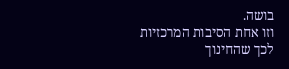בושה.
וזו אחת הסיבות המרכזיות לכך שהחינוך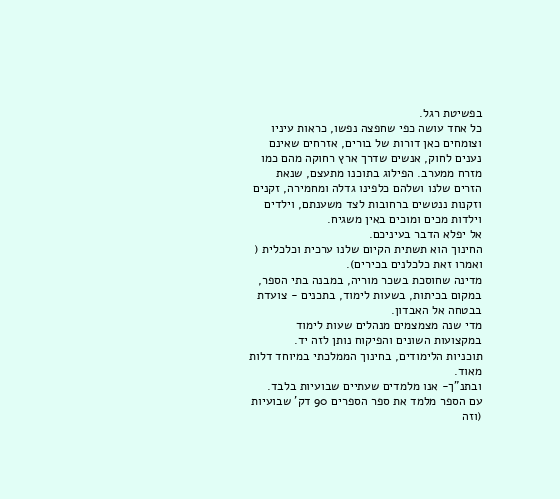בפשיטת רגל.
כל אחד עושה כפי שחפצה נפשו, כראות עיניו וצומחים כאן דורות של בורים, אזרחים שאינם נענים לחוק, אנשים שדרך ארץ רחוקה מהם כמו מזרח ממערב. הפילוג בתוכנו מתעצם, שנאת הזרים שלנו ושלהם כלפינו גדלה ומחמירה, זקנים וזקנות ננטשים ברחובות לצד משענתם, וילדים וילדות מכים ומוכים באין משגיח.
אל יפלא הדבר בעיניכם.
החינוך הוא תשתית הקיום שלנו ערכית וכלכלית ( ואמרו זאת כלכלנים בכירים).
מדינה שחוסכת בשכר מוריה, במבנה בתי הספר, במקום בכיתות, בשעות לימוד, בתכנים - צועדת בבטחה אל האבדון.
מדי שנה מצמצמים מנהלים שעות לימוד במקצועות השונים והפיקוח נותן לזה יד.
תוכניות הלימודים, בחינוך הממלכתי במיוחד דלות מאוד.
ובתנ"ך- אנו מלמדים שעתיים שבועיות בלבד.
עם הספר מלמד את ספר הספרים 90 דק' שבועיות (וזה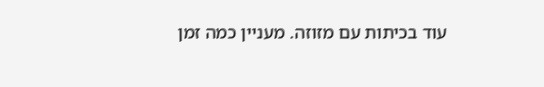עוד בכיתות עם מזוזה. מעניין כמה זמן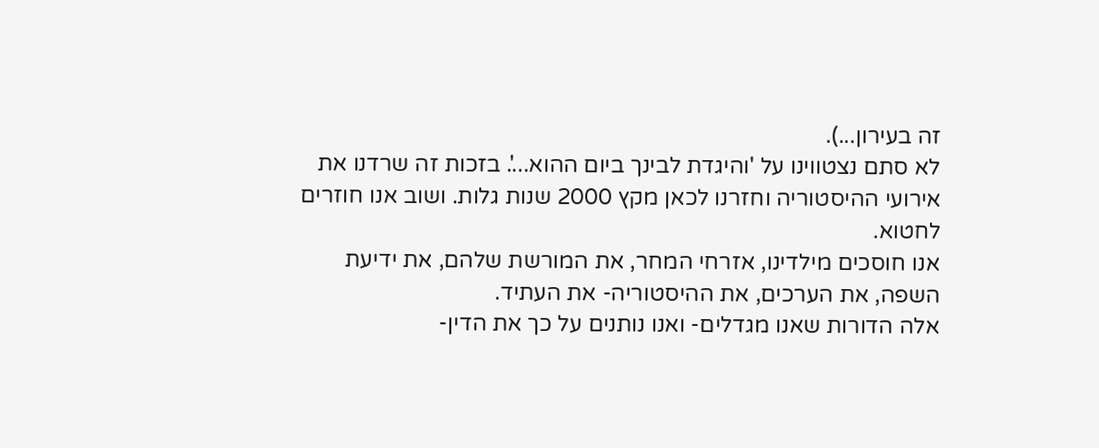זה בעירון...).
לא סתם נצטווינו על 'והיגדת לבינך ביום ההוא...'. בזכות זה שרדנו את אירועי ההיסטוריה וחזרנו לכאן מקץ 2000 שנות גלות. ושוב אנו חוזרים לחטוא.
אנו חוסכים מילדינו, אזרחי המחר, את המורשת שלהם, את ידיעת השפה, את הערכים, את ההיסטוריה- את העתיד.
אלה הדורות שאנו מגדלים- ואנו נותנים על כך את הדין-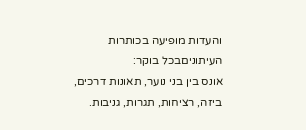והעדות מופיעה בכותרות העיתוניםבכל בוקר:
אונס בין בני נוער, תאונות דרכים, ביזה, רציחות, תגרות, גניבות.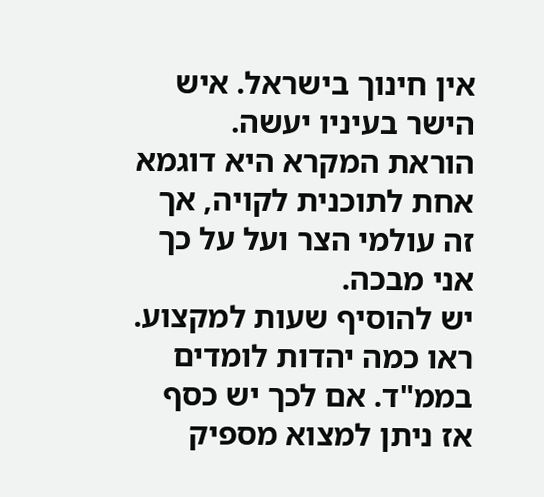אין חינוך בישראל. איש הישר בעיניו יעשה.
הוראת המקרא היא דוגמא אחת לתוכנית לקויה, אך זה עולמי הצר ועל על כך אני מבכה.
יש להוסיף שעות למקצוע. ראו כמה יהדות לומדים בממ"ד. אם לכך יש כסף אז ניתן למצוא מספיק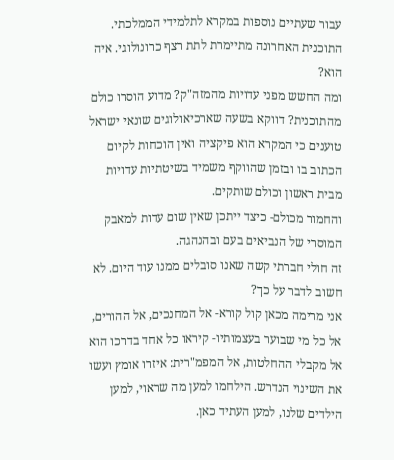עבור שעתיים נוספות במקרא לתלמידי הממלכתי.
התוכנית האחרונה מתיימרת לתת רצף כרונולוגי. איה הוא?
ומה החשש מפני עדויות מהמזה"ק? מדוע הוסרו כולם מהתוכנית? דווקא בשעה שארכיאולוגים שונאי ישראל טוענים כי המקרא הוא פיקציה ואין הוכחות לקיום הכתוב בו ובזמן שהווקף משמיד בשיטתיות עדויות מבית ראשון וכולם שותקים.
והחמור מכולם- כיצד ייתכן שאין שום עדות למאבק המוסרי של הנביאים בעם ובהנהגה.
זה חולי חברתי קשה שאנו סובלים ממנו עוד היום. לא חשוב לדבר על כך?
אני מרימה מכאן קול קורא- אל המחנכים, אל ההורים, אל כל מי שבוער בעצמותיו- קיראו כל אחד בדרכו הוא אל מקבלי ההחלטות, אל המפמ"רית: איזרו אומץ ועשו את השינוי הנדרש. הילחמו למען מה שראוי, למען הילדים שלנו, למען העתיד כאן.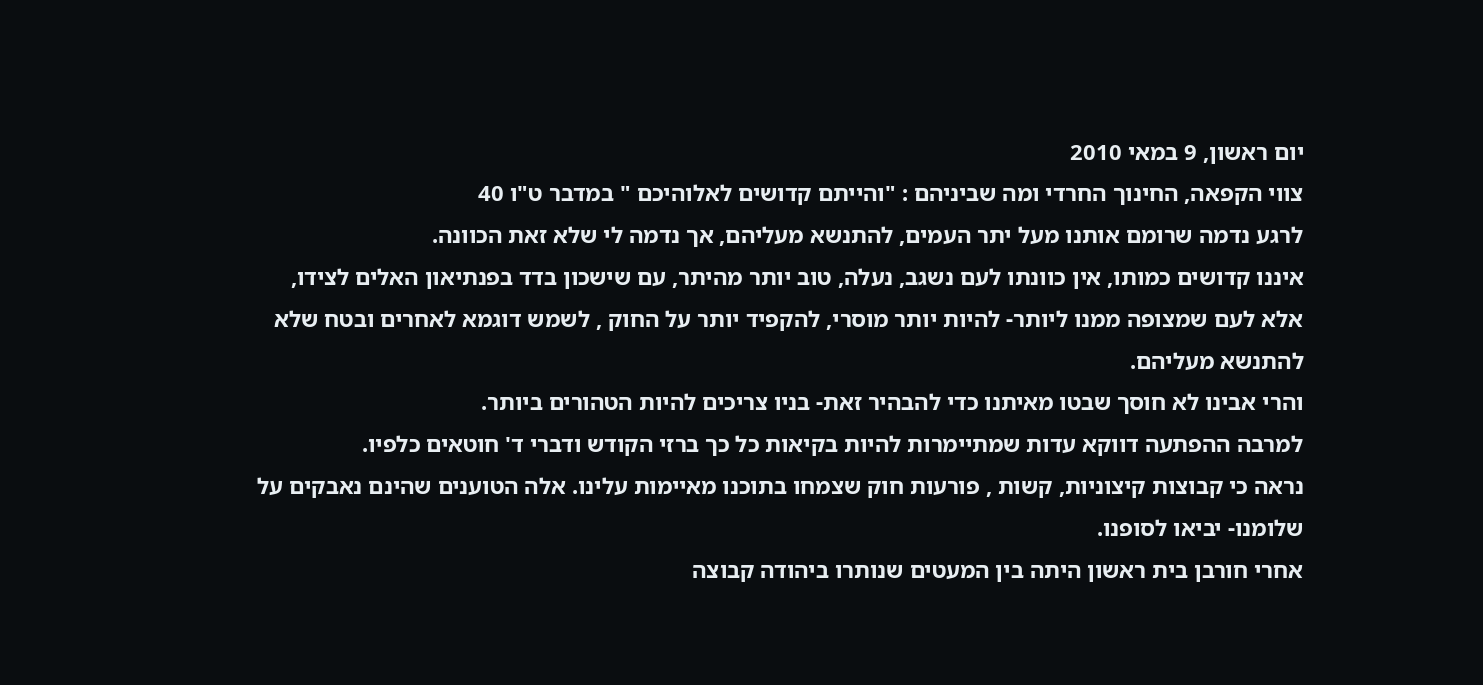יום ראשון, 9 במאי 2010
צווי הקפאה, החינוך החרדי ומה שביניהם : "והייתם קדושים לאלוהיכם " במדבר ט"ו 40
לרגע נדמה שרומם אותנו מעל יתר העמים, להתנשא מעליהם, אך נדמה לי שלא זאת הכוונה.
איננו קדושים כמותו, אין כוונתו לעם נשגב, נעלה, טוב יותר מהיתר, עם שישכון בדד בפנתיאון האלים לצידו,
אלא לעם שמצופה ממנו ליותר- להיות יותר מוסרי, להקפיד יותר על החוק , לשמש דוגמא לאחרים ובטח שלא להתנשא מעליהם.
והרי אבינו לא חוסך שבטו מאיתנו כדי להבהיר זאת- בניו צריכים להיות הטהורים ביותר.
למרבה ההפתעה דווקא עדות שמתיימרות להיות בקיאות כל כך ברזי הקודש ודברי ד' חוטאים כלפיו.
נראה כי קבוצות קיצוניות, קשות , פורעות חוק שצמחו בתוכנו מאיימות עלינו. אלה הטוענים שהינם נאבקים על שלומנו- יביאו לסופנו.
אחרי חורבן בית ראשון היתה בין המעטים שנותרו ביהודה קבוצה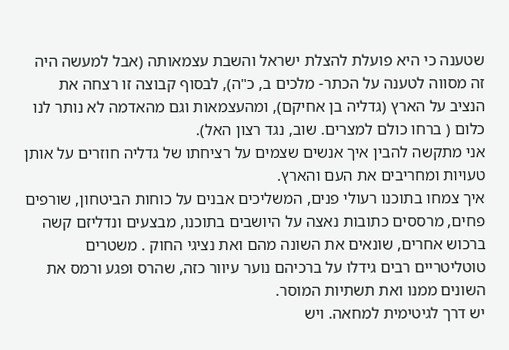שטענה כי היא פועלת להצלת ישראל והשבת עצמאותה (אבל למעשה היה זה מסווה לטענה על הכתר- מלכים ב, כ"ה), לבסוף קבוצה זו רצחה את הנציב על הארץ (גדליה בן אחיקם), ומהעצמאות וגם מהאדמה לא נותר לנו כלום ( ברחו כולם למצרים. שוב, נגד רצון האל).
אני מתקשה להבין איך אנשים שצמים על רציחתו של גדליה חוזרים על אותן טעויות ומחריבים את העם והארץ.
איך צמחו בתוכנו רעולי פנים, המשליכים אבנים על כוחות הביטחון, שורפים פחים, מרססים כתובות נאצה על היושבים בתוכנו, מבצעים ונדליזם קשה ברכוש אחרים, שונאים את השונה מהם ואת נציגי החוק . משטרים טוטליטריים רבים גידלו על ברכיהם נוער עיוור כזה, שהרס ופגע ורמס את השונים ממנו ואת תשתיות המוסר.
יש דרך לגיטימית למחאה. ויש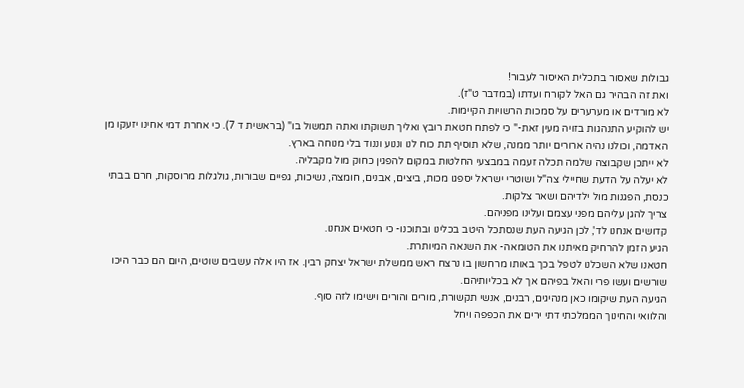גבולות שאסור בתכלית האיסור לעבור!
ואת זה הבהיר גם האל לקורח ועדתו (במדבר ט"ז).
לא מורדים או מערערים על סמכות הרשויות הקיימות.
יש להוקיע התנהגות בזויה מעין זאת-" כי לפתח חטאת רובץ ואליך תשוקתו ואתה תמשול בו" (בראשית ד 7). כי אחרת דמי אחינו יזעקו מן האדמה, וכולנו נהיה ארורים יותר ממנה, שלא תוסיף תת כוח לנו וננוע וננוד בלי מנוחה בארץ.
לא ייתכן שקבוצה שלמה תכלה זעמה במבצעי החלטות במקום להפגין כחוק מול מקבליה.
לא יעלה על הדעת שחיילי צה"ל ושוטרי ישראל יספגו מכות, ביצים, אבנים, חומצה, נשיכות, גפיים שבורות, גולגלות מרוסקות, חרם בבתי כנסת, הפגנות מול ילדיהם ושאר צלקות.
צריך להגן עליהם מפני עצמם ועלינו מפניהם.
קדושים אנחנו לד', לכן הגיעה העת שנסתכל היטב בכלינו ובתוכנו- כי חטאים אנחנו.
הגיע הזמן להרחיק מאיתנו את הטומאה- את השנאה המיותרת.
חטאנו שלא השכלנו לטפל בכך באותו מרחשון בו נרצח ראש ממשלת ישראל יצחק רבין. אז היו אלה עשבים שוטים, היום הם כבר היכו שורשים ועשו פרי והאל בפיהם אך לא בכליותיהם.
הגיעה העת שיקומו כאן מנהיגים, רבנים, אנשי תקשורת, מורים והורים וישימו לזה סוף.
והלוואי והחינוך הממלכתי דתי ירים את הכפפה ויחל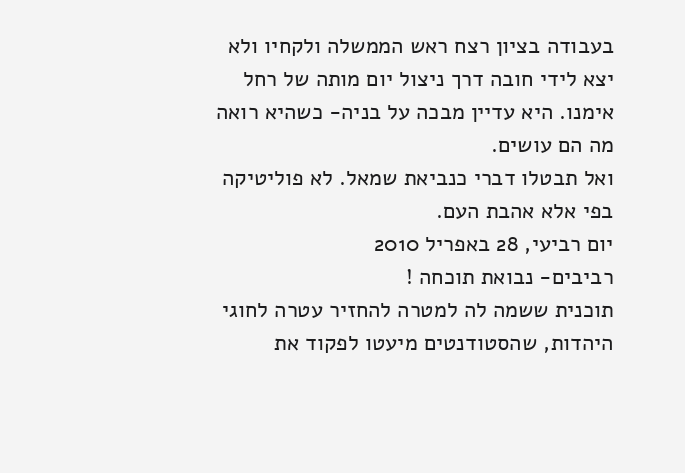בעבודה בציון רצח ראש הממשלה ולקחיו ולא יצא לידי חובה דרך ניצול יום מותה של רחל אימנו. היא עדיין מבכה על בניה- כשהיא רואה מה הם עושים.
ואל תבטלו דברי כנביאת שמאל. לא פוליטיקה בפי אלא אהבת העם.
יום רביעי, 28 באפריל 2010
רביבים- נבואת תוכחה !
תוכנית ששמה לה למטרה להחזיר עטרה לחוגי היהדות, שהסטודנטים מיעטו לפקוד את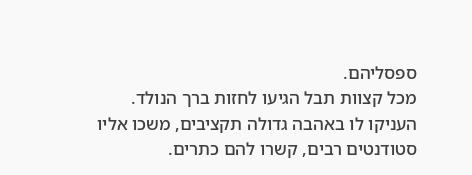ספסליהם.
מכל קצוות תבל הגיעו לחזות ברך הנולד.
העניקו לו באהבה גדולה תקציבים, משכו אליו סטודנטים רבים, קשרו להם כתרים.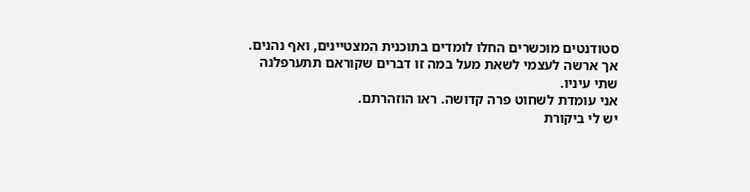סטודנטים מוכשרים החלו לומדים בתוכנית המצטיינים, ואף נהנים.
אך ארשה לעצמי לשאת מעל במה זו דברים שקוראם תתערפלנה שתי עיניו.
אני עומדת לשחוט פרה קדושה. ראו הוזהרתם.
יש לי ביקורת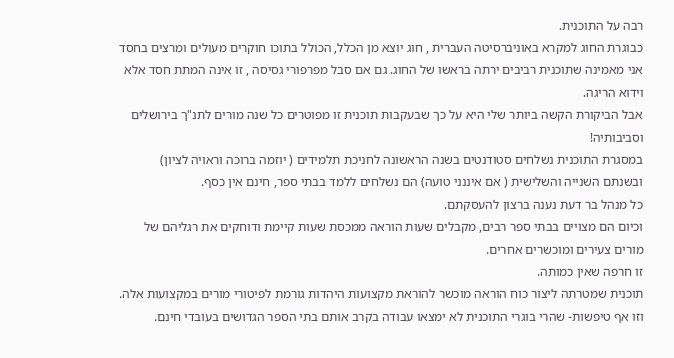רבה על התוכנית.
כבוגרת החוג למקרא באוניברסיטה העברית , חוג יוצא מן הכלל, הכולל בתוכו חוקרים מעולים ומרצים בחסד
אני מאמינה שתוכנית רביבים ירתה בראשו של החוג. גם אם סבל מפרפורי גסיסה , זו אינה המתת חסד אלא וידוא הריגה.
אבל הביקורת הקשה ביותר שלי היא על כך שבעקבות תוכנית זו מפוטרים כל שנה מורים לתנ"ך בירושלים וסביבותיה!
במסגרת התוכנית נשלחים סטודנטים בשנה הראשונה לחניכת תלמידים ( יוזמה ברוכה וראויה לציון) ובשנתם השנייה והשלישית ( אם איננני טועה) הם נשלחים ללמד בבתי ספר, חינם אין כסף.
כל מנהל בר דעת נענה ברצון להעסקתם.
וכיום הם מצויים בבתי ספר רבים, מקבלים שעות הוראה ממכסת שעות קיימת ודוחקים את רגליהם של מורים צעירים ומוכשרים אחרים.
זו חרפה שאין כמותה.
תוכנית שמטרתה ליצור כוח הוראה מוכשר להוראת מקצועות היהדות גורמת לפיטורי מורים במקצועות אלה.
וזו אף טיפשות- שהרי בוגרי התוכנית לא ימצאו עבודה בקרב אותם בתי הספר הגדושים בעובדי חינם.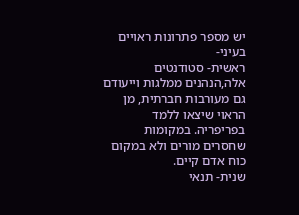יש מספר פתרונות ראויים בעיני-
ראשית- סטודנטים אלה,הנהנים ממלגות וייעודם גם מעורבות חברתית, מן הראוי שיצאו ללמד בפריפריה. במקומות שחסרים מורים ולא במקום כוח אדם קיים.
שנית- תנאי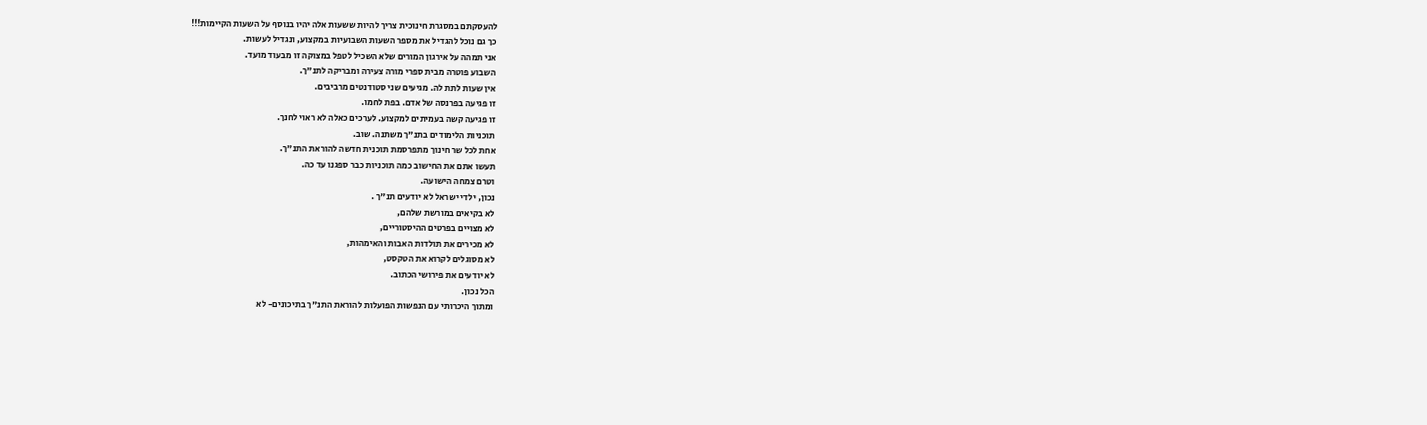להעסקתם במסגרת חינוכית צריך להיות ששעות אלה יהיו בנוסף על השעות הקיימות!!!
כך גם נוכל להגדיל את מספר השעות השבועיות במקצוע, ונגדיל לעשות.
אני תמהה על אירגון המורים שלא השכיל לטפל במצוקה זו מבעוד מועד.
השבוע פוטרה מבית ספרי מורה צעירה ומבריקה לתנ"ך.
אין שעות לתת לה. מגיעים שני סטודנטים מרביבים.
זו פגיעה בפרנסה של אדם. בפת לחמו.
זו פגיעה קשה בעמיתים למקצוע. לערכים כאלה לא ראוי לחנך.
תוכניות הלימודים בתנ"ך משתנה. שוב.
אחת לכל שר חינוך מתפרסמת תוכנית חדשה להוראת התנ"ך.
תעשו אתם את החישוב כמה תוכניות כבר ספגנו עד כה.
וטרם צמחה הישועה.
נכון, ילדי ישראל לא יודעים תנ"ך .
לא בקיאים במורשת שלהם,
לא מצויים בפרטים ההיסטוריים,
לא מכירים את תולדות האבות והאימהות,
לא מסוגלים לקרוא את הטקסט,
לא יודעים את פירושי הכתוב.
הכל נכון.
ומתוך היכרותי עם הנפשות הפועלות להוראת התנ"ך בתיכונים- לא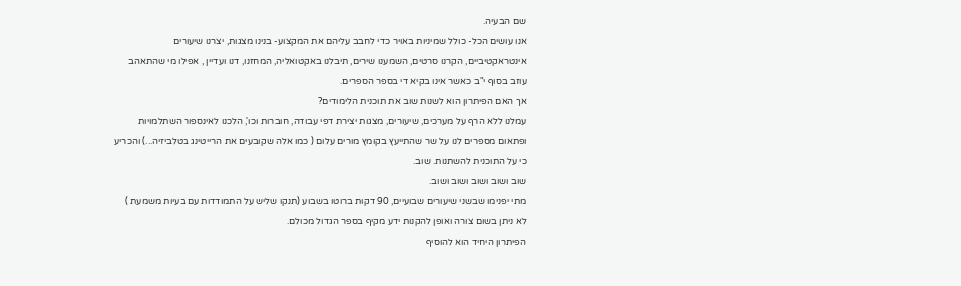שם הבעיה.
אנו עושים הכל- כולל שמיניות באויר כדי לחבב עליהם את המקצוע- בנינו מצגות, יצרנו שיעורים אינטראקטיביים, הקרנו סרטים, השמענו שירים, תיבלנו באקטואליה, המחזנו, דנו ועדיין , אפילו מי שהתאהב עוזב בסוף י"ב כאשר אינו בקיא די בספר הספרים.
אך האם הפיתרון הוא לשנות שוב את תוכנית הלימודים?
עמלנו ללא הרף על מערכים, שיעורים, מצגות יצירת דפי עבודה, חוברות וכו', הלכנו לאינספור השתלמויות ופתאום מספרים לנו על שר שהתייעץ בקומץ מורים עלום ( כמו אלה שקובעים את הרייטינג בטלביזיה...) והכריע כי על התוכנית להשתנות. שוב.
שוב ושוב ושוב ושוב ושוב.
מתי יפנימו שבשני שיעורים שבועיים, 90 דקות ברוטו בשבוע (תנקו שליש על התמודדות עם בעיות משמעת )
לא ניתן בשום צורה ואופן להקנות ידע מקיף בספר הגדול מכולם.
הפיתרון היחיד הוא להוסיף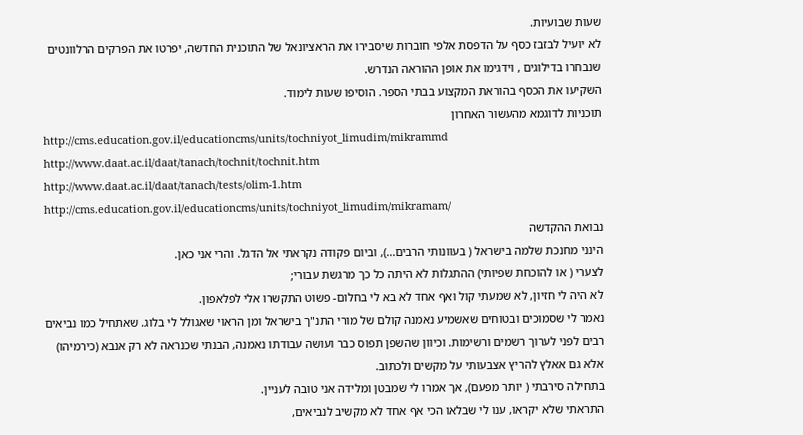שעות שבועיות.
לא יועיל לבזבז כסף על הדפסת אלפי חוברות שיסבירו את הראציונאל של התוכנית החדשה, יפרטו את הפרקים הרלוונטים שנבחרו בדילוגים , וידגימו את אופן ההוראה הנדרש.
השקיעו את הכסף בהוראת המקצוע בבתי הספר. הוסיפו שעות לימוד.
תוכניות לדוגמא מהעשור האחרון
http://cms.education.gov.il/educationcms/units/tochniyot_limudim/mikrammd
http://www.daat.ac.il/daat/tanach/tochnit/tochnit.htm
http://www.daat.ac.il/daat/tanach/tests/olim-1.htm
http://cms.education.gov.il/educationcms/units/tochniyot_limudim/mikramam/
נבואת ההקדשה
הינני מחנכת שלמה בישראל ( בעוונותי הרבים...), וביום פקודה נקראתי אל הדגל. והרי אני כאן.
לצערי ( או להוכחת שפיותי) ההתגלות לא היתה כל כך מרגשת עבורי;
לא היה לי חזיון, לא שמעתי קול ואף אחד לא בא לי בחלום- פשוט התקשרו אלי לפלאפון.
נאמר לי שסמוכים ובטוחים שאשמיע נאמנה קולם של מורי התנ"ך בישראל ומן הראוי שאגולל לי בלוג. שאתחיל כמו נביאים רבים לפני לערוך רשמים ורשימות. וכיוון שהשפן תפוס כבר ועושה עבודתו נאמנה, הבנתי שכנראה לא רק אנבא (כירמיהו) אלא גם אאלץ להריץ אצבעותי על מקשים ולכתוב.
בתחילה סירבתי ( יותר מפעם), אך אמרו לי שמבטן ומלידה אני טובה לעניין.
התראתי שלא יקראו, ענו לי שבלאו הכי אף אחד לא מקשיב לנביאים,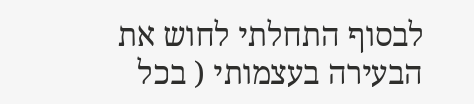לבסוף התחלתי לחוש את הבעירה בעצמותי ( בכל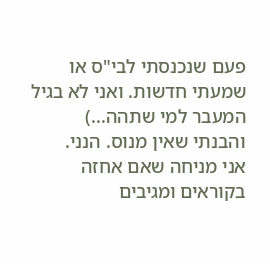פעם שנכנסתי לבי"ס או שמעתי חדשות. ואני לא בגיל המעבר למי שתהה...)
והבנתי שאין מנוס. הנני.
אני מניחה שאם אחזה בקוראים ומגיבים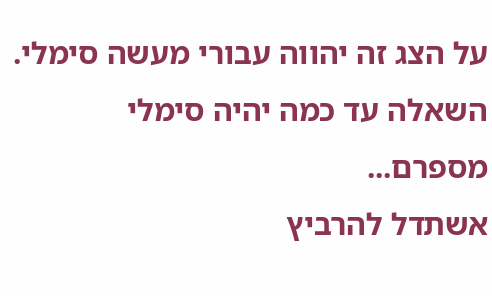על הצג זה יהווה עבורי מעשה סימלי. השאלה עד כמה יהיה סימלי מספרם...
אשתדל להרביץ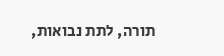תורה, לתת נבואות,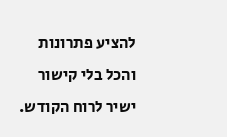להציע פתרונות והכל בלי קישור ישיר לרוח הקודש.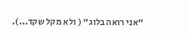"אני רואה בלוג" ( ולא מקל שקד...).